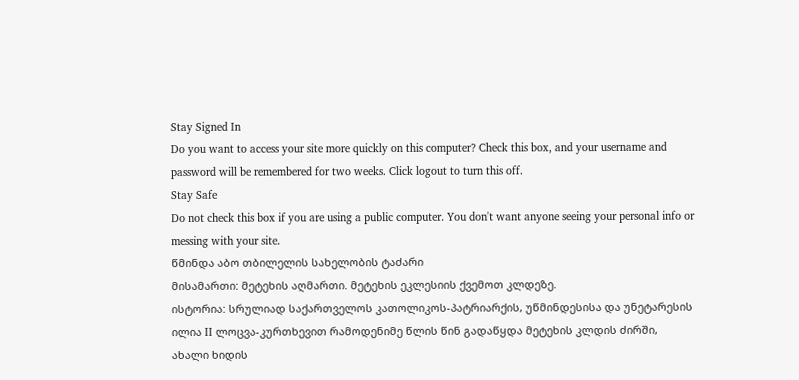Stay Signed In
Do you want to access your site more quickly on this computer? Check this box, and your username and password will be remembered for two weeks. Click logout to turn this off.
Stay Safe
Do not check this box if you are using a public computer. You don't want anyone seeing your personal info or messing with your site.
წმინდა აბო თბილელის სახელობის ტაძარი
მისამართი: მეტეხის აღმართი. მეტეხის ეკლესიის ქვემოთ კლდეზე.
ისტორია: სრულიად საქართველოს კათოლიკოს-პატრიარქის, უწმინდესისა და უნეტარესის ილია II ლოცვა-კურთხევით რამოდენიმე წლის წინ გადაწყდა მეტეხის კლდის ძირში, ახალი ხიდის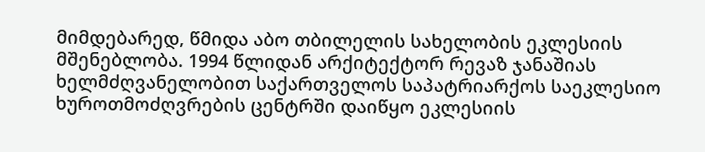მიმდებარედ, წმიდა აბო თბილელის სახელობის ეკლესიის მშენებლობა. 1994 წლიდან არქიტექტორ რევაზ ჯანაშიას ხელმძღვანელობით საქართველოს საპატრიარქოს საეკლესიო ხუროთმოძღვრების ცენტრში დაიწყო ეკლესიის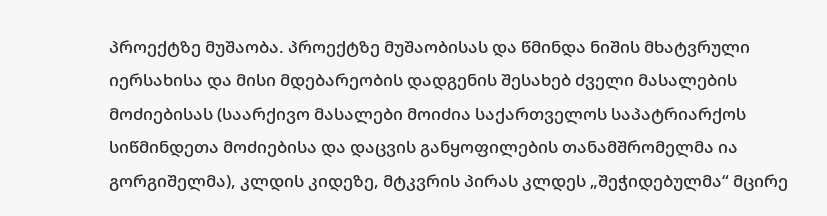პროექტზე მუშაობა. პროექტზე მუშაობისას და წმინდა ნიშის მხატვრული იერსახისა და მისი მდებარეობის დადგენის შესახებ ძველი მასალების მოძიებისას (საარქივო მასალები მოიძია საქართველოს საპატრიარქოს სიწმინდეთა მოძიებისა და დაცვის განყოფილების თანამშრომელმა ია გორგიშელმა), კლდის კიდეზე, მტკვრის პირას კლდეს „შეჭიდებულმა“ მცირე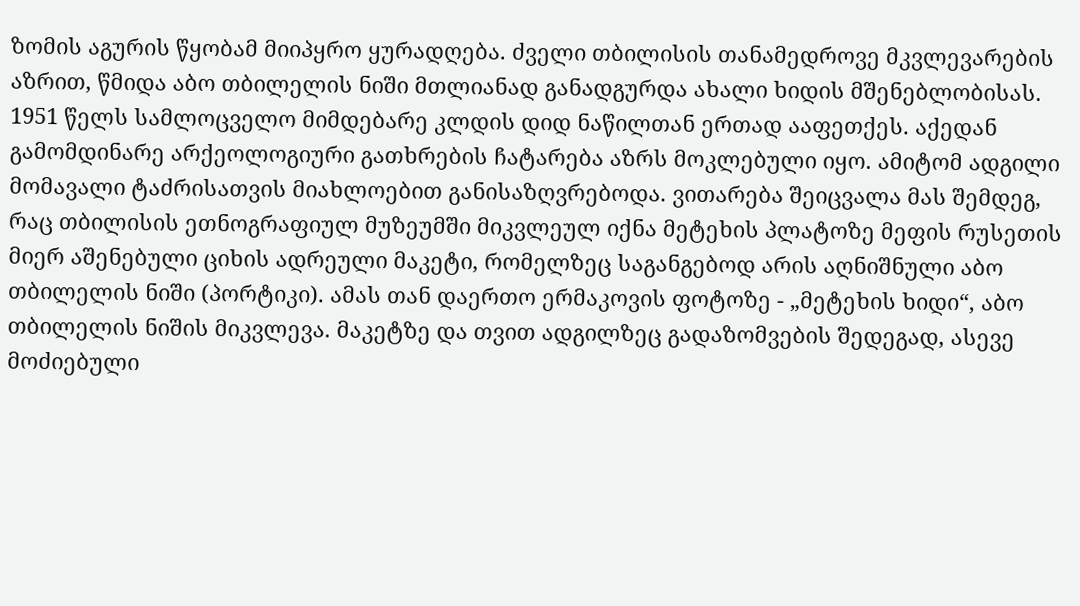ზომის აგურის წყობამ მიიპყრო ყურადღება. ძველი თბილისის თანამედროვე მკვლევარების აზრით, წმიდა აბო თბილელის ნიში მთლიანად განადგურდა ახალი ხიდის მშენებლობისას. 1951 წელს სამლოცველო მიმდებარე კლდის დიდ ნაწილთან ერთად ააფეთქეს. აქედან გამომდინარე არქეოლოგიური გათხრების ჩატარება აზრს მოკლებული იყო. ამიტომ ადგილი მომავალი ტაძრისათვის მიახლოებით განისაზღვრებოდა. ვითარება შეიცვალა მას შემდეგ, რაც თბილისის ეთნოგრაფიულ მუზეუმში მიკვლეულ იქნა მეტეხის პლატოზე მეფის რუსეთის მიერ აშენებული ციხის ადრეული მაკეტი, რომელზეც საგანგებოდ არის აღნიშნული აბო თბილელის ნიში (პორტიკი). ამას თან დაერთო ერმაკოვის ფოტოზე - „მეტეხის ხიდი“, აბო თბილელის ნიშის მიკვლევა. მაკეტზე და თვით ადგილზეც გადაზომვების შედეგად, ასევე მოძიებული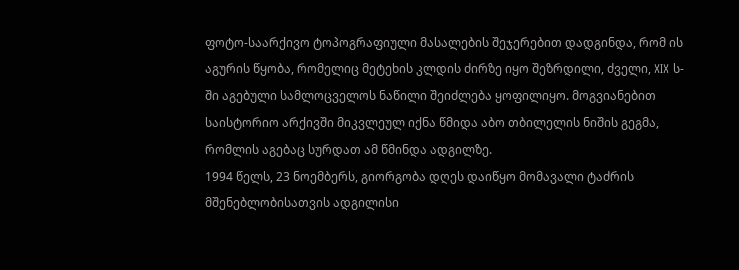ფოტო-საარქივო ტოპოგრაფიული მასალების შეჯერებით დადგინდა, რომ ის აგურის წყობა, რომელიც მეტეხის კლდის ძირზე იყო შეზრდილი, ძველი, XIX ს-ში აგებული სამლოცველოს ნაწილი შეიძლება ყოფილიყო. მოგვიანებით საისტორიო არქივში მიკვლეულ იქნა წმიდა აბო თბილელის ნიშის გეგმა, რომლის აგებაც სურდათ ამ წმინდა ადგილზე.
1994 წელს, 23 ნოემბერს, გიორგობა დღეს დაიწყო მომავალი ტაძრის მშენებლობისათვის ადგილისი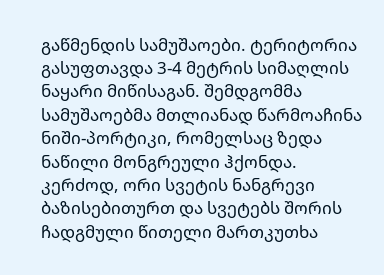გაწმენდის სამუშაოები. ტერიტორია გასუფთავდა 3-4 მეტრის სიმაღლის ნაყარი მიწისაგან. შემდგომმა სამუშაოებმა მთლიანად წარმოაჩინა ნიში-პორტიკი, რომელსაც ზედა ნაწილი მონგრეული ჰქონდა. კერძოდ, ორი სვეტის ნანგრევი ბაზისებითურთ და სვეტებს შორის ჩადგმული წითელი მართკუთხა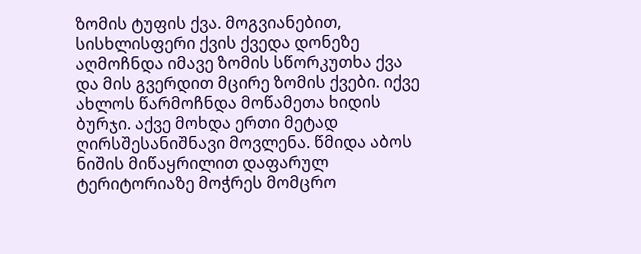ზომის ტუფის ქვა. მოგვიანებით, სისხლისფერი ქვის ქვედა დონეზე აღმოჩნდა იმავე ზომის სწორკუთხა ქვა და მის გვერდით მცირე ზომის ქვები. იქვე ახლოს წარმოჩნდა მოწამეთა ხიდის ბურჯი. აქვე მოხდა ერთი მეტად ღირსშესანიშნავი მოვლენა. წმიდა აბოს ნიშის მიწაყრილით დაფარულ ტერიტორიაზე მოჭრეს მომცრო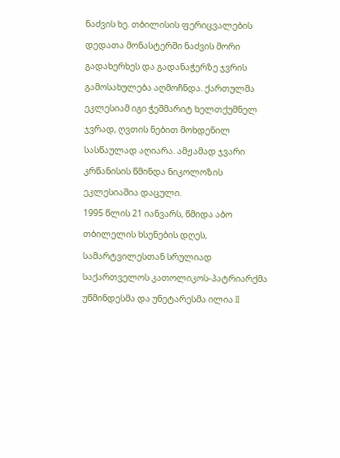ნაძვის ხე. თბილისის ფერიცვალების დედათა მონასტერში ნაძვის მორი გადახერხეს და გადანაჭერზე ჯვრის გამოსახულება აღმოჩნდა. ქართულმა ეკლესიამ იგი ჭეშმარიტ ხელთქუმნელ ჯვრად, ღვთის ნებით მოხდენილ სასწაულად აღიარა. ამჟამად ჯვარი კრწანისის წმინდა ნიკოლოზის ეკლესიაშია დაცული.
1995 წლის 21 იანვარს, წმიდა აბო თბილელის ხსენების დღეს, სამარტვილესთან სრულიად საქართველოს კათოლიკოს-პატრიარქმა უწმინდესმა და უნეტარესმა ილია II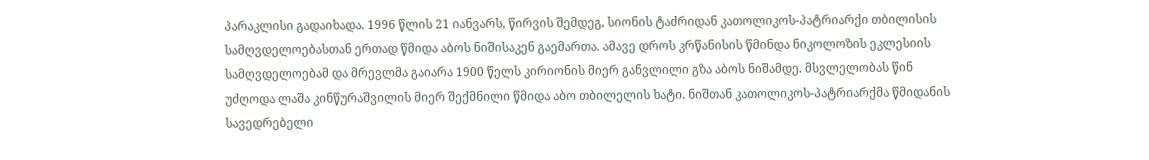პარაკლისი გადაიხადა. 1996 წლის 21 იანვარს, წირვის შემდეგ, სიონის ტაძრიდან კათოლიკოს-პატრიარქი თბილისის სამღვდელოებასთან ერთად წმიდა აბოს ნიშისაკენ გაემართა. ამავე დროს კრწანისის წმინდა ნიკოლოზის ეკლესიის სამღვდელოებამ და მრევლმა გაიარა 1900 წელს კირიონის მიერ განვლილი გზა აბოს ნიშამდე. მსვლელობას წინ უძღოდა ლაშა კინწურაშვილის მიერ შექმნილი წმიდა აბო თბილელის ხატი. ნიშთან კათოლიკოს-პატრიარქმა წმიდანის სავედრებელი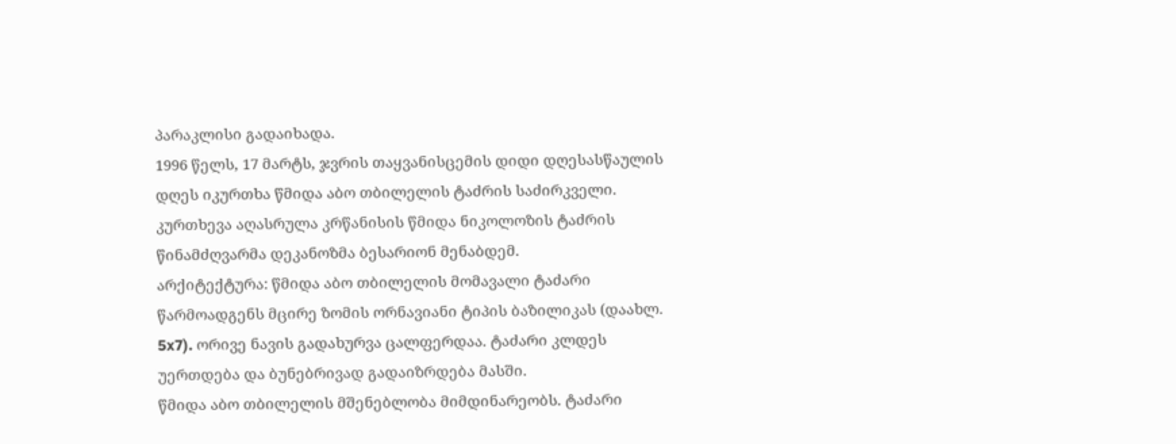პარაკლისი გადაიხადა.
1996 წელს, 17 მარტს, ჯვრის თაყვანისცემის დიდი დღესასწაულის დღეს იკურთხა წმიდა აბო თბილელის ტაძრის საძირკველი. კურთხევა აღასრულა კრწანისის წმიდა ნიკოლოზის ტაძრის წინამძღვარმა დეკანოზმა ბესარიონ მენაბდემ.
არქიტექტურა: წმიდა აბო თბილელის მომავალი ტაძარი წარმოადგენს მცირე ზომის ორნავიანი ტიპის ბაზილიკას (დაახლ. 5x7). ორივე ნავის გადახურვა ცალფერდაა. ტაძარი კლდეს უერთდება და ბუნებრივად გადაიზრდება მასში.
წმიდა აბო თბილელის მშენებლობა მიმდინარეობს. ტაძარი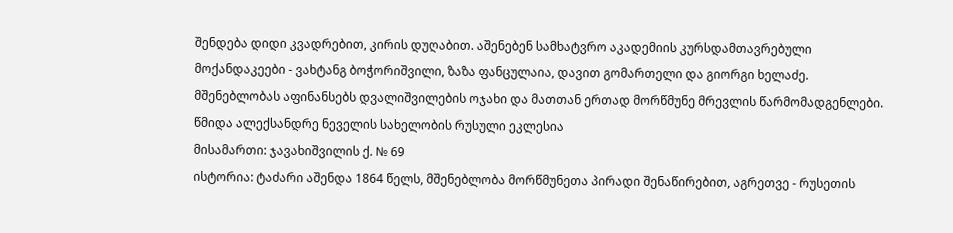შენდება დიდი კვადრებით, კირის დუღაბით. აშენებენ სამხატვრო აკადემიის კურსდამთავრებული მოქანდაკეები - ვახტანგ ბოჭორიშვილი, ზაზა ფანცულაია, დავით გომართელი და გიორგი ხელაძე. მშენებლობას აფინანსებს დვალიშვილების ოჯახი და მათთან ერთად მორწმუნე მრევლის წარმომადგენლები.
წმიდა ალექსანდრე ნეველის სახელობის რუსული ეკლესია
მისამართი: ჯავახიშვილის ქ. № 69
ისტორია: ტაძარი აშენდა 1864 წელს, მშენებლობა მორწმუნეთა პირადი შენაწირებით, აგრეთვე - რუსეთის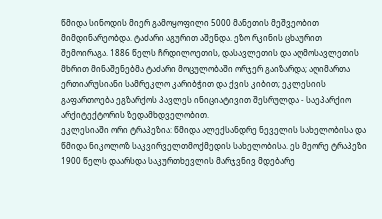წმიდა სინოდის მიერ გამოყოფილი 5000 მანეთის მეშვეობით მიმდინარეობდა. ტაძარი აგურით აშენდა. ეზო რკინის ცხაურით შემოირაგა. 1886 წელს ჩრდილოეთის, დასავლეთის და აღმოსავლეთის მხრით მინაშენებმა ტაძარი მოცულობაში ორჯერ გაიზარდა; აღიმართა ერთიარუსიანი სამრეკლო კარიბჭით და ქვის კიბით; ეკლესიის გაფართოება ეგზარქოს პავლეს ინიციატივით შესრულდა - საეპარქიო არქიტექტორის ზედამხდველობით.
ეკლესიაში ორი ტრაპეზია: წმიდა ალექსანდრე ნეველის სახელობისა და წმიდა ნიკოლოზ საკვირველთმოქმედის სახელობისა. ეს მეორე ტრაპეზი 1900 წელს დაარსდა საკურთხევლის მარჯვნივ მდებარე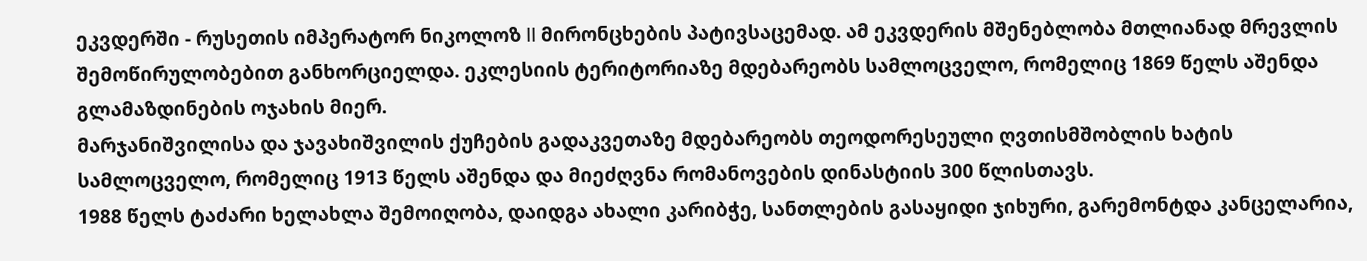ეკვდერში - რუსეთის იმპერატორ ნიკოლოზ II მირონცხების პატივსაცემად. ამ ეკვდერის მშენებლობა მთლიანად მრევლის შემოწირულობებით განხორციელდა. ეკლესიის ტერიტორიაზე მდებარეობს სამლოცველო, რომელიც 1869 წელს აშენდა გლამაზდინების ოჯახის მიერ.
მარჯანიშვილისა და ჯავახიშვილის ქუჩების გადაკვეთაზე მდებარეობს თეოდორესეული ღვთისმშობლის ხატის სამლოცველო, რომელიც 1913 წელს აშენდა და მიეძღვნა რომანოვების დინასტიის 300 წლისთავს.
1988 წელს ტაძარი ხელახლა შემოიღობა, დაიდგა ახალი კარიბჭე, სანთლების გასაყიდი ჯიხური, გარემონტდა კანცელარია,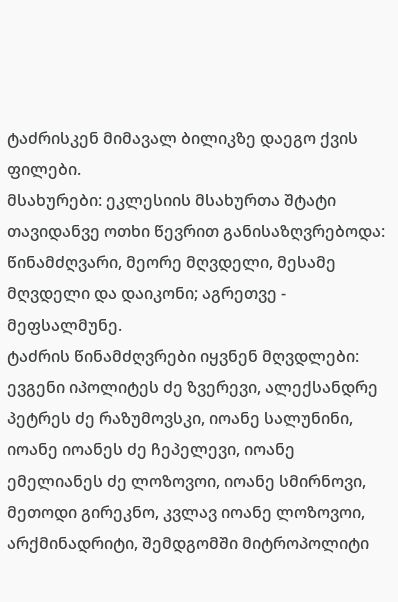ტაძრისკენ მიმავალ ბილიკზე დაეგო ქვის ფილები.
მსახურები: ეკლესიის მსახურთა შტატი თავიდანვე ოთხი წევრით განისაზღვრებოდა: წინამძღვარი, მეორე მღვდელი, მესამე მღვდელი და დაიკონი; აგრეთვე - მეფსალმუნე.
ტაძრის წინამძღვრები იყვნენ მღვდლები: ევგენი იპოლიტეს ძე ზვერევი, ალექსანდრე პეტრეს ძე რაზუმოვსკი, იოანე სალუნინი, იოანე იოანეს ძე ჩეპელევი, იოანე ემელიანეს ძე ლოზოვოი, იოანე სმირნოვი, მეთოდი გირეკნო, კვლავ იოანე ლოზოვოი, არქმინადრიტი, შემდგომში მიტროპოლიტი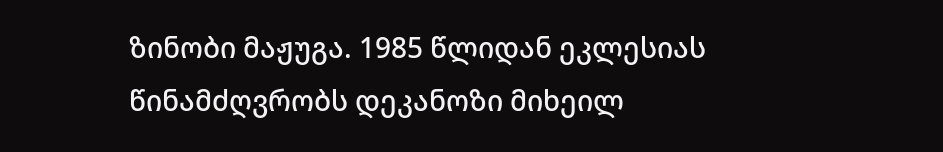ზინობი მაჟუგა. 1985 წლიდან ეკლესიას წინამძღვრობს დეკანოზი მიხეილ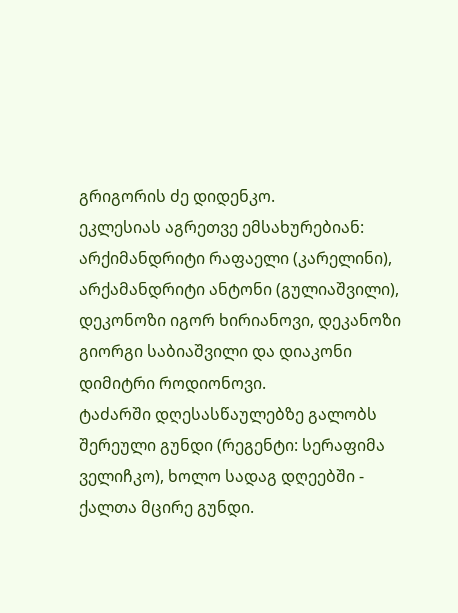გრიგორის ძე დიდენკო.
ეკლესიას აგრეთვე ემსახურებიან: არქიმანდრიტი რაფაელი (კარელინი), არქამანდრიტი ანტონი (გულიაშვილი), დეკონოზი იგორ ხირიანოვი, დეკანოზი გიორგი საბიაშვილი და დიაკონი დიმიტრი როდიონოვი.
ტაძარში დღესასწაულებზე გალობს შერეული გუნდი (რეგენტი: სერაფიმა ველიჩკო), ხოლო სადაგ დღეებში - ქალთა მცირე გუნდი.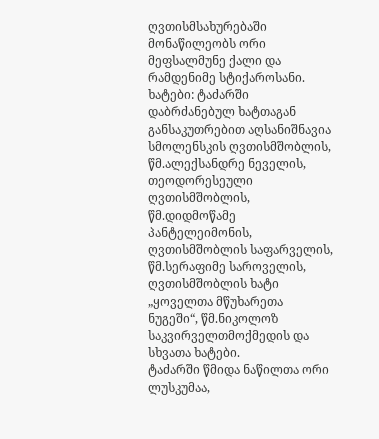ღვთისმსახურებაში მონაწილეობს ორი მეფსალმუნე ქალი და რამდენიმე სტიქაროსანი.
ხატები: ტაძარში დაბრძანებულ ხატთაგან განსაკუთრებით აღსანიშნავია სმოლენსკის ღვთისმშობლის, წმ.ალექსანდრე ნეველის, თეოდორესეული ღვთისმშობლის, წმ.დიდმოწამე პანტელეიმონის, ღვთისმშობლის საფარველის, წმ.სერაფიმე საროველის, ღვთისმშობლის ხატი „ყოველთა მწუხარეთა ნუგეში“, წმ.ნიკოლოზ საკვირველთმოქმედის და სხვათა ხატები.
ტაძარში წმიდა ნაწილთა ორი ლუსკუმაა,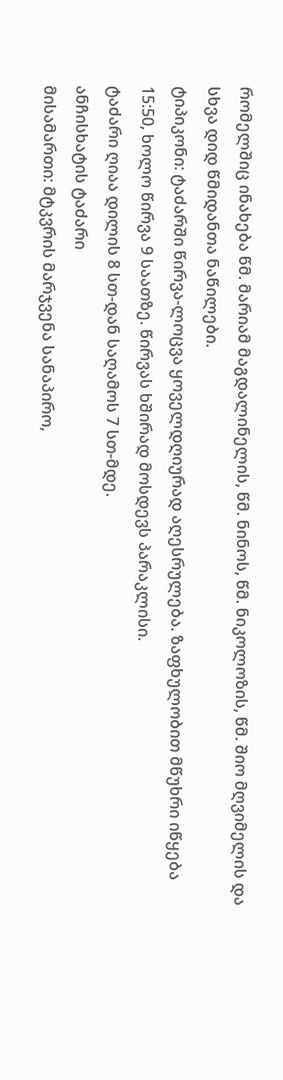რომელშიც ინახება წმ. მარიამ მაგდალინელის, წმ. ნინოს, წმ. ნიკოლოზის, წმ. შიო მღვიმელის და სხვა დიდ წმიდანთა ნაწილები.
ტიპიკონი: ტაძარში წირვა-ლოცვა ყოველდღიურად აღესრულება. ზაფხულობით მწუხრი იწყება 15:50, ხოლო წირვა 9 საათზე. წირვას ხშირად მოსდევს პარაკლისი.
ტაძარი ღიაა დილის 8 სთ-დან საღამოს 7 სთ-მდე.
ანჩისხატის ტაძარი
მისამართი: მტკვრის მარჯვენა სანაპირო,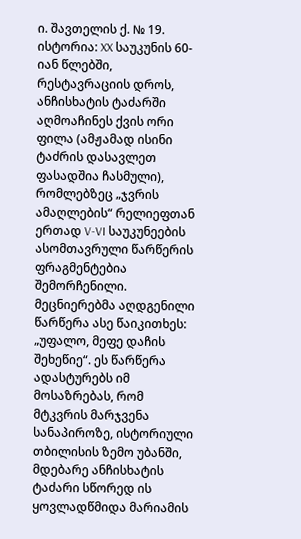ი. შავთელის ქ. № 19.
ისტორია: XX საუკუნის 60-იან წლებში, რესტავრაციის დროს, ანჩისხატის ტაძარში აღმოაჩინეს ქვის ორი ფილა (ამჟამად ისინი ტაძრის დასავლეთ ფასადშია ჩასმული), რომლებზეც „ჯვრის ამაღლების“ რელიეფთან ერთად V-VI საუკუნეების ასომთავრული წარწერის ფრაგმენტებია შემორჩენილი. მეცნიერებმა აღდგენილი წარწერა ასე წაიკითხეს: „უფალო, მეფე დაჩის შეხეწიე“. ეს წარწერა ადასტურებს იმ მოსაზრებას, რომ მტკვრის მარჯვენა სანაპიროზე, ისტორიული თბილისის ზემო უბანში, მდებარე ანჩისხატის ტაძარი სწორედ ის ყოვლადწმიდა მარიამის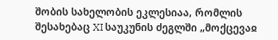შობის სახელობის ეკლესიაა, რომლის შესახებაც XI საუკუნის ძეგლში „მოქცევაჲ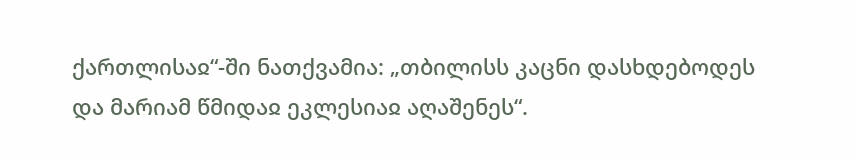ქართლისაჲ“-ში ნათქვამია: „თბილისს კაცნი დასხდებოდეს და მარიამ წმიდაჲ ეკლესიაჲ აღაშენეს“.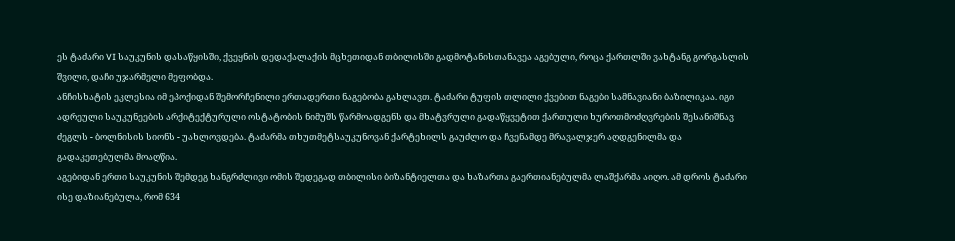ეს ტაძარი VI საუკუნის დასაწყისში, ქვეყნის დედაქალაქის მცხეთიდან თბილისში გადმოტანისთანავეა აგებული, როცა ქართლში ვახტანგ გორგასლის შვილი, დაჩი უჯარმელი მეფობდა.
ანჩისხატის ეკლესია იმ ეპოქიდან შემორჩენილი ერთადერთი ნაგებობა გახლავთ. ტაძარი ტუფის თლილი ქვებით ნაგები სამნავიანი ბაზილიკაა. იგი ადრეული საუკუნეების არქიტექტურული ოსტატობის ნიმუშს წარმოადგენს და მხატვრული გადაწყვეტით ქართული ხუროთმოძღვრების შესანიშნავ ძეგლს - ბოლნისის სიონს - უახლოვდება. ტაძარმა თხუთმეტსაუკუნოვან ქარტეხილს გაუძლო და ჩვენამდე მრავალჯერ აღდგენილმა და გადაკეთებულმა მოაღწია.
აგებიდან ერთი საუკუნის შემდეგ ხანგრძლივი ომის შედეგად თბილისი ბიზანტიელთა და ხაზართა გაერთიანებულმა ლაშქარმა აიღო. ამ დროს ტაძარი ისე დაზიანებულა, რომ 634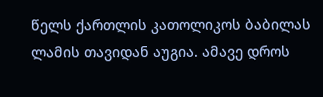წელს ქართლის კათოლიკოს ბაბილას ლამის თავიდან აუგია. ამავე დროს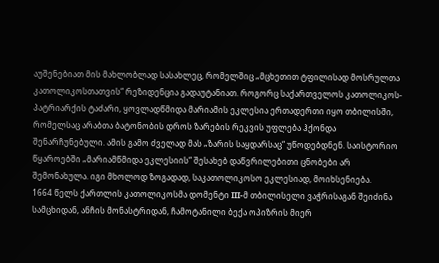აუშენებიათ მის მახლობლად სასახლეც, რომელშიც „მცხეთით ტფილისად მოსრულთა კათოლიკოსთათვის“ რეზიდენცია გადაუტანიათ. როგორც საქართველოს კათოლიკოს-პატრიარქის ტაძარი, ყოვლადწმიდა მარიამის ეკლესია ერთადერთი იყო თბილისში, რომელსაც არაბთა ბატონობის დროს ზარების რეკვის უფლება ჰქონდა შენარჩუნებული. ამის გამო ძველად მას „ზარის საყდარსაც“ უწოდებდნენ. საისტორიო წყაროებში „მარიამწმიდა ეკლესიის“ შესახებ დაწვრილებითი ცნობები არ შემონახულა. იგი მხოლოდ ზოგადად, საკათოლიკოსო ეკლესიად, მოიხსენიება.
1664 წელს ქართლის კათოლიკოსმა დომენტი III-მ თბილისელი ვაჭრისაგან შეიძინა სამცხიდან, ანჩის მონასტრიდან, ჩამოტანილი ბექა ოპიზრის მიერ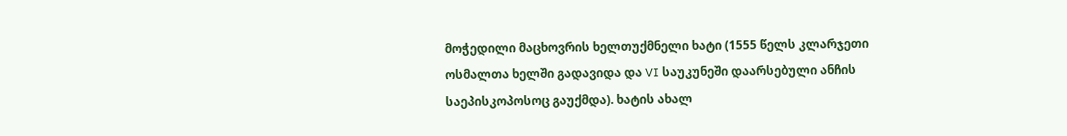მოჭედილი მაცხოვრის ხელთუქმნელი ხატი (1555 წელს კლარჯეთი ოსმალთა ხელში გადავიდა და VI საუკუნეში დაარსებული ანჩის საეპისკოპოსოც გაუქმდა). ხატის ახალ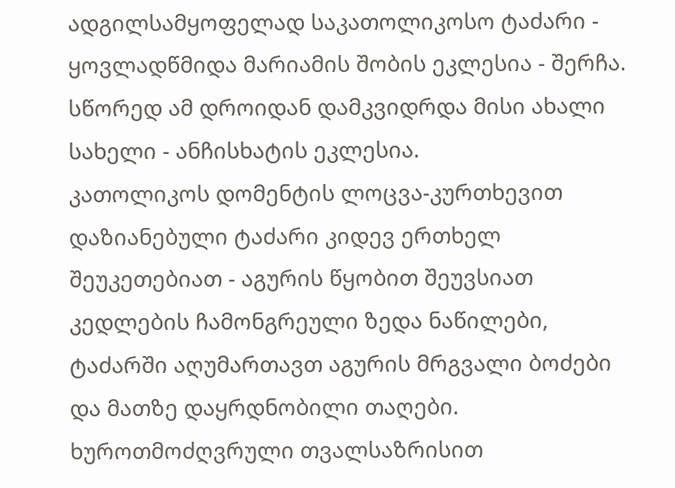ადგილსამყოფელად საკათოლიკოსო ტაძარი - ყოვლადწმიდა მარიამის შობის ეკლესია - შერჩა. სწორედ ამ დროიდან დამკვიდრდა მისი ახალი სახელი - ანჩისხატის ეკლესია.
კათოლიკოს დომენტის ლოცვა-კურთხევით დაზიანებული ტაძარი კიდევ ერთხელ შეუკეთებიათ - აგურის წყობით შეუვსიათ კედლების ჩამონგრეული ზედა ნაწილები, ტაძარში აღუმართავთ აგურის მრგვალი ბოძები და მათზე დაყრდნობილი თაღები. ხუროთმოძღვრული თვალსაზრისით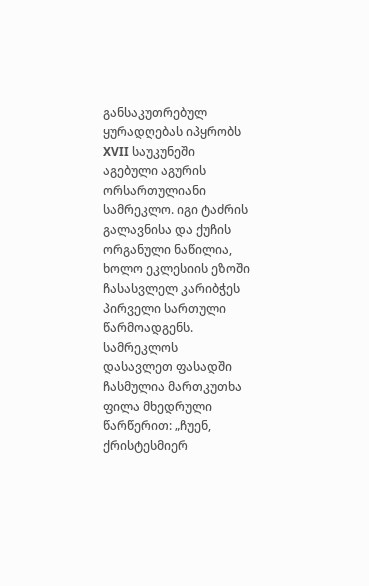განსაკუთრებულ ყურადღებას იპყრობს XVII საუკუნეში აგებული აგურის ორსართულიანი სამრეკლო. იგი ტაძრის გალავნისა და ქუჩის ორგანული ნაწილია, ხოლო ეკლესიის ეზოში ჩასასვლელ კარიბჭეს პირველი სართული წარმოადგენს. სამრეკლოს დასავლეთ ფასადში ჩასმულია მართკუთხა ფილა მხედრული წარწერით: „ჩუენ, ქრისტესმიერ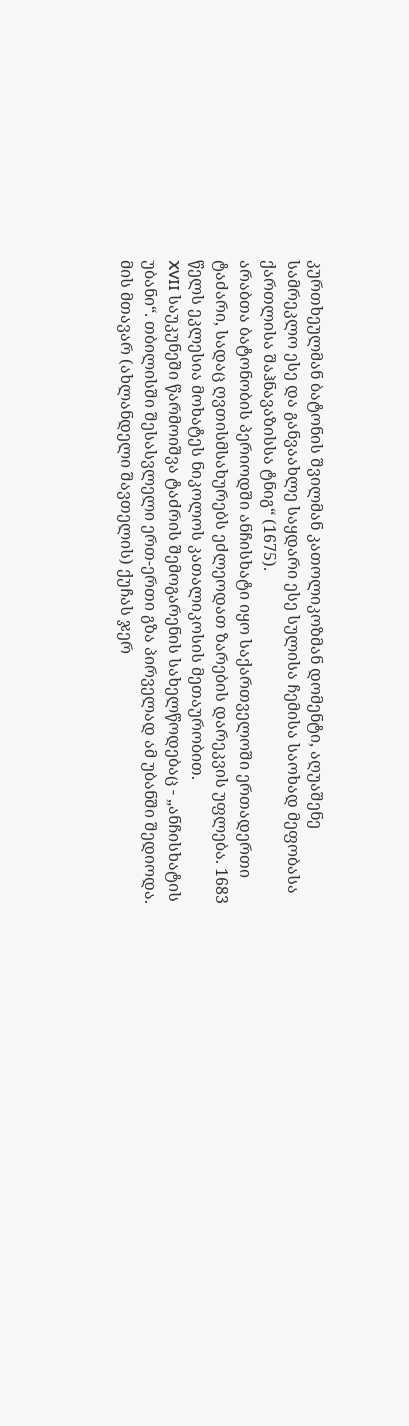კურთხეულმან ბატონის შვილმან კათოლიკოზმან დომენტი, აღუაშენე სამრეკლო ესე და განვაახლე საყდარი ესე სულისა ჩემისა საოხად მეფობასა ქართლისა შაჰნავაზისსა ტნიგ“ (1675).
არაბთა ბატონობის პერიოდში ანჩისხატი იყო საქართველოში ერთადერთი ტაძარი, სადაც ღვთისმსახურებს ეძლეოდათ ზარების დარეკვის უფლება. 1683 წელს ეკლესია მოხატეს ნიკოლოს კათალიკოსის მეთაურობით.
XVII საუკუნეში წარმოიშვა ტაძრის შემოგარენის სახელწოდებაც - „ანჩისხატის უბანი“. თბილისში შესასვლელი ერთ-ერთი გზა პირველად ამ უბანში შედიოდა. მის მთავარ (ახლანდელი შავთელის) ქუჩას ჯერ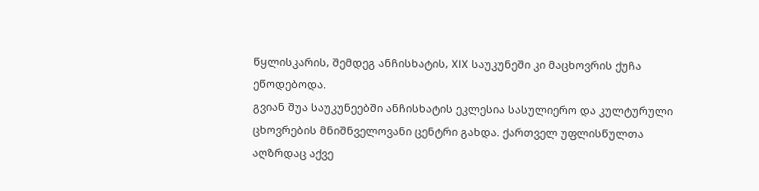წყლისკარის, შემდეგ ანჩისხატის, XIX საუკუნეში კი მაცხოვრის ქუჩა ეწოდებოდა.
გვიან შუა საუკუნეებში ანჩისხატის ეკლესია სასულიერო და კულტურული ცხოვრების მნიშნველოვანი ცენტრი გახდა. ქართველ უფლისწულთა აღზრდაც აქვე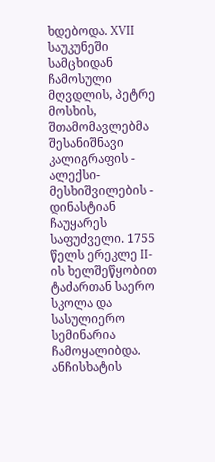ხდებოდა. XVII საუკუნეში სამცხიდან ჩამოსული მღვდლის, პეტრე მოსხის, შთამომავლებმა შესანიშნავი კალიგრაფის - ალექსი-მესხიშვილების - დინასტიან ჩაუყარეს საფუძველი. 1755 წელს ერეკლე II-ის ხელშეწყობით ტაძართან საერო სკოლა და სასულიერო სემინარია ჩამოყალიბდა. ანჩისხატის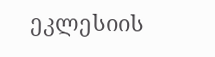ეკლესიის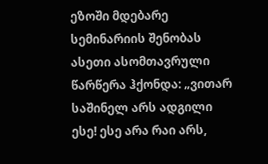ეზოში მდებარე სემინარიის შენობას ასეთი ასომთავრული წარწერა ჰქონდა: „ვითარ საშინელ არს ადგილი ესე! ესე არა რაი არს,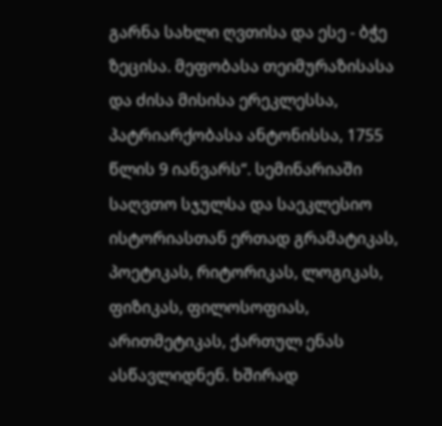გარნა სახლი ღვთისა და ესე - ბჭე ზეცისა. მეფობასა თეიმურაზისასა და ძისა მისისა ერეკლესსა, პატრიარქობასა ანტონისსა, 1755 წლის 9 იანვარს“. სემინარიაში საღვთო სჯულსა და საეკლესიო ისტორიასთან ერთად გრამატიკას, პოეტიკას, რიტორიკას, ლოგიკას, ფიზიკას, ფილოსოფიას, არითმეტიკას, ქართულ ენას ასწავლიდნენ. ხშირად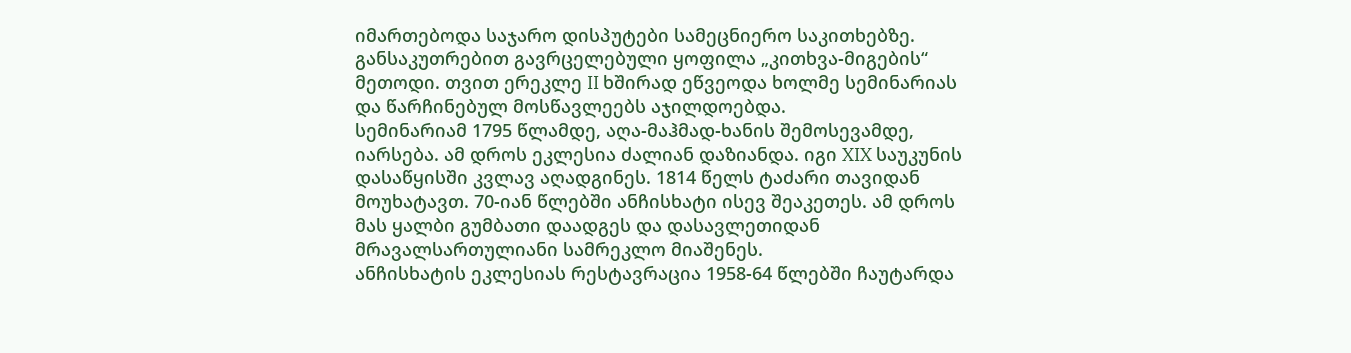იმართებოდა საჯარო დისპუტები სამეცნიერო საკითხებზე. განსაკუთრებით გავრცელებული ყოფილა „კითხვა-მიგების“ მეთოდი. თვით ერეკლე II ხშირად ეწვეოდა ხოლმე სემინარიას და წარჩინებულ მოსწავლეებს აჯილდოებდა.
სემინარიამ 1795 წლამდე, აღა-მაჰმად-ხანის შემოსევამდე, იარსება. ამ დროს ეკლესია ძალიან დაზიანდა. იგი XIX საუკუნის დასაწყისში კვლავ აღადგინეს. 1814 წელს ტაძარი თავიდან მოუხატავთ. 70-იან წლებში ანჩისხატი ისევ შეაკეთეს. ამ დროს მას ყალბი გუმბათი დაადგეს და დასავლეთიდან მრავალსართულიანი სამრეკლო მიაშენეს.
ანჩისხატის ეკლესიას რესტავრაცია 1958-64 წლებში ჩაუტარდა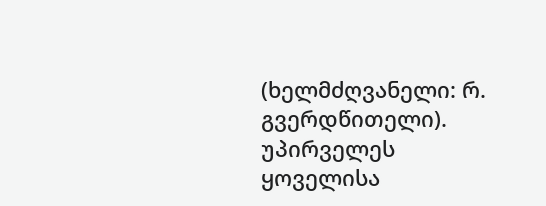(ხელმძღვანელი: რ. გვერდწითელი). უპირველეს ყოველისა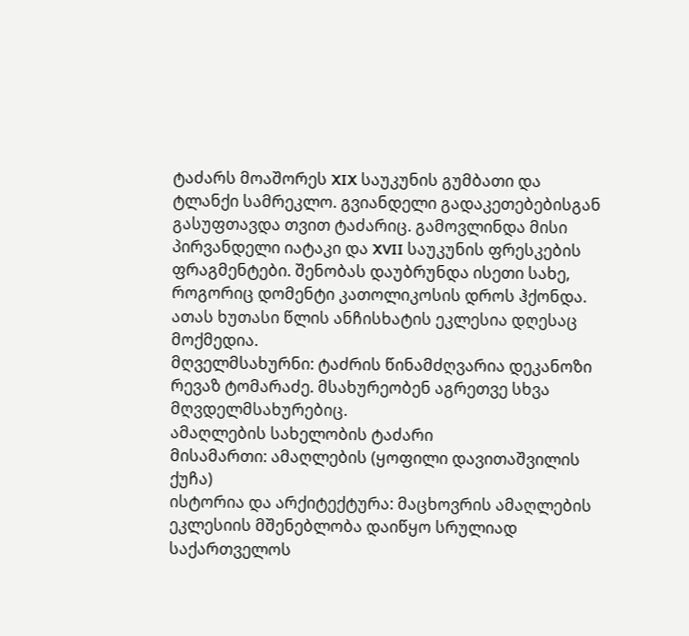ტაძარს მოაშორეს XIX საუკუნის გუმბათი და ტლანქი სამრეკლო. გვიანდელი გადაკეთებებისგან გასუფთავდა თვით ტაძარიც. გამოვლინდა მისი პირვანდელი იატაკი და XVII საუკუნის ფრესკების ფრაგმენტები. შენობას დაუბრუნდა ისეთი სახე, როგორიც დომენტი კათოლიკოსის დროს ჰქონდა.
ათას ხუთასი წლის ანჩისხატის ეკლესია დღესაც მოქმედია.
მღველმსახურნი: ტაძრის წინამძღვარია დეკანოზი რევაზ ტომარაძე. მსახურეობენ აგრეთვე სხვა მღვდელმსახურებიც.
ამაღლების სახელობის ტაძარი
მისამართი: ამაღლების (ყოფილი დავითაშვილის ქუჩა)
ისტორია და არქიტექტურა: მაცხოვრის ამაღლების ეკლესიის მშენებლობა დაიწყო სრულიად საქართველოს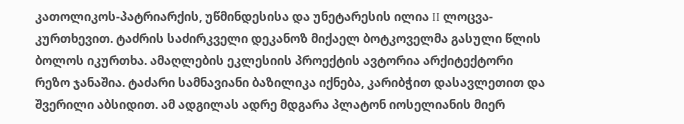კათოლიკოს-პატრიარქის, უწმინდესისა და უნეტარესის ილია II ლოცვა-კურთხევით. ტაძრის საძირკველი დეკანოზ მიქაელ ბოტკოველმა გასული წლის ბოლოს იკურთხა. ამაღლების ეკლესიის პროექტის ავტორია არქიტექტორი რეზო ჯანაშია. ტაძარი სამნავიანი ბაზილიკა იქნება, კარიბჭით დასავლეთით და შვერილი აბსიდით. ამ ადგილას ადრე მდგარა პლატონ იოსელიანის მიერ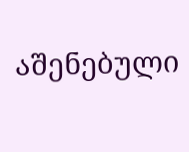აშენებული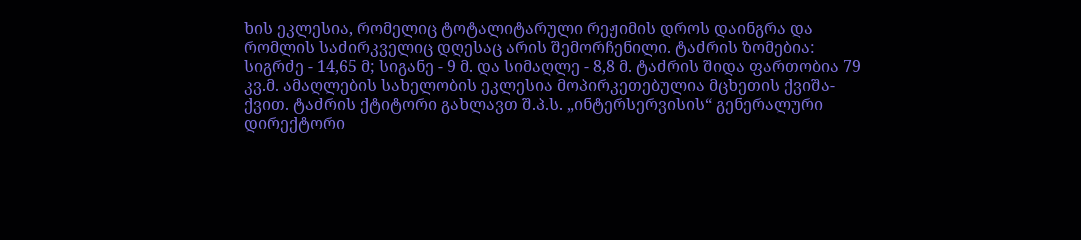ხის ეკლესია, რომელიც ტოტალიტარული რეჟიმის დროს დაინგრა და რომლის საძირკველიც დღესაც არის შემორჩენილი. ტაძრის ზომებია: სიგრძე - 14,65 მ; სიგანე - 9 მ. და სიმაღლე - 8,8 მ. ტაძრის შიდა ფართობია 79 კვ.მ. ამაღლების სახელობის ეკლესია მოპირკეთებულია მცხეთის ქვიშა-ქვით. ტაძრის ქტიტორი გახლავთ შ.პ.ს. „ინტერსერვისის“ გენერალური დირექტორი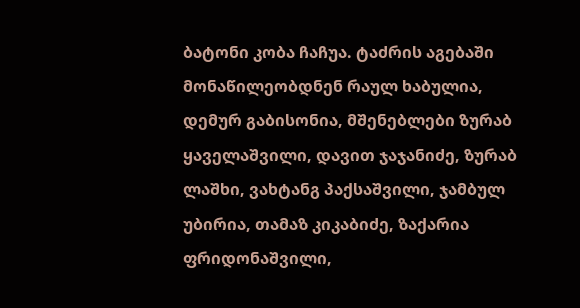ბატონი კობა ჩაჩუა. ტაძრის აგებაში მონაწილეობდნენ რაულ ხაბულია, დემურ გაბისონია, მშენებლები ზურაბ ყაველაშვილი, დავით ჯაჯანიძე, ზურაბ ლაშხი, ვახტანგ პაქსაშვილი, ჯამბულ უბირია, თამაზ კიკაბიძე, ზაქარია ფრიდონაშვილი,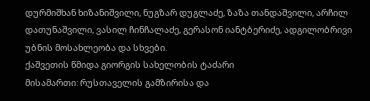დურმიშხან ხიზანიშვილი, ნუგზარ დუგლაძე, ზაზა თანდაშვილი, არჩილ დათუნაშვილი, ვასილ ჩინჩალაძე, გერასონ იანტბერიძე, ადგილობრივი უბნის მოსახლეობა და სხვები.
ქაშვეთის წმიდა გიორგის სახელობის ტაძარი
მისამართი: რუსთაველის გამზირისა და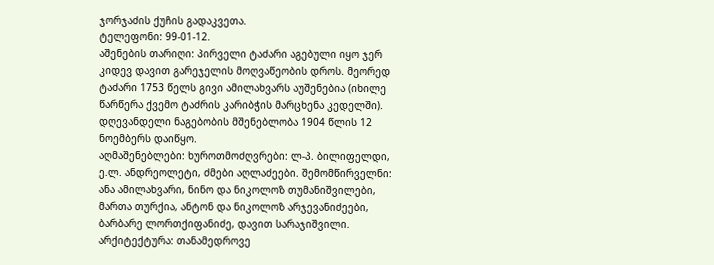ჯორჯაძის ქუჩის გადაკვეთა.
ტელეფონი: 99-01-12.
აშენების თარიღი: პირველი ტაძარი აგებული იყო ჯერ კიდევ დავით გარეჯელის მოღვაწეობის დროს. მეორედ ტაძარი 1753 წელს გივი ამილახვარს აუშენებია (იხილე წარწერა ქვემო ტაძრის კარიბჭის მარცხენა კედელში). დღევანდელი ნაგებობის მშენებლობა 1904 წლის 12 ნოემბერს დაიწყო.
აღმაშენებლები: ხუროთმოძღვრები: ლ-პ. ბილიფელდი, ე.ლ. ანდრეოლეტი, ძმები აღლაძეები. შემომწირველნი: ანა ამილახვარი, ნინო და ნიკოლოზ თუმანიშვილები, მართა თურქია, ანტონ და ნიკოლოზ არჯევანიძეები, ბარბარე ლორთქიფანიძე, დავით სარაჯიშვილი.
არქიტექტურა: თანამედროვე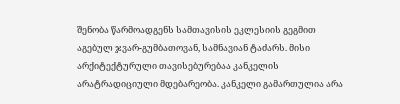შენობა წარმოადგენს სამთავისის ეკლესიის გეგმით აგებულ ჯვარ-გუმბათოვან, სამნავიან ტაძარს. მისი არქიტექტურული თავისებურებაა კანკელის არატრადიციული მდებარეობა. კანკელი გამართულია არა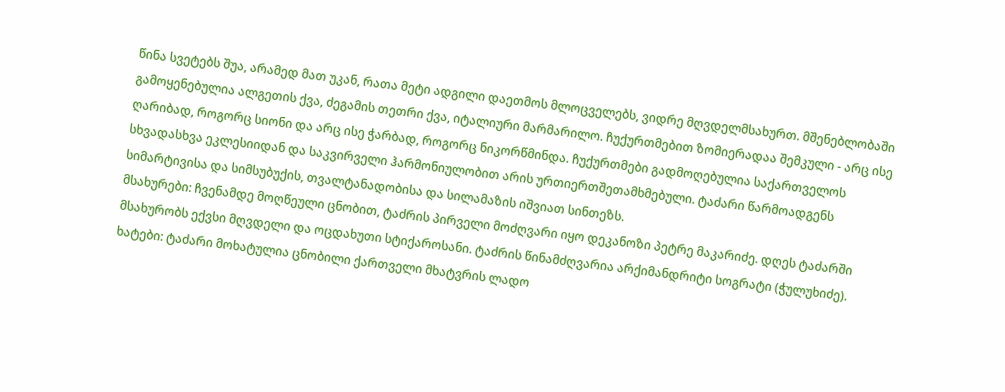წინა სვეტებს შუა, არამედ მათ უკან, რათა მეტი ადგილი დაეთმოს მლოცველებს, ვიდრე მღვდელმსახურთ. მშენებლობაში გამოყენებულია ალგეთის ქვა, ძეგამის თეთრი ქვა, იტალიური მარმარილო. ჩუქურთმებით ზომიერადაა შემკული - არც ისე ღარიბად, როგორც სიონი და არც ისე ჭარბად, როგორც ნიკორწმინდა. ჩუქურთმები გადმოღებულია საქართველოს სხვადასხვა ეკლესიიდან და საკვირველი ჰარმონიულობით არის ურთიერთშეთამხმებული. ტაძარი წარმოადგენს სიმარტივისა და სიმსუბუქის, თვალტანადობისა და სილამაზის იშვიათ სინთეზს.
მსახურები: ჩვენამდე მოღწეული ცნობით, ტაძრის პირველი მოძღვარი იყო დეკანოზი პეტრე მაკარიძე. დღეს ტაძარში მსახურობს ექვსი მღვდელი და ოცდახუთი სტიქაროსანი. ტაძრის წინამძღვარია არქიმანდრიტი სოგრატი (ჭულუხიძე).
ხატები: ტაძარი მოხატულია ცნობილი ქართველი მხატვრის ლადო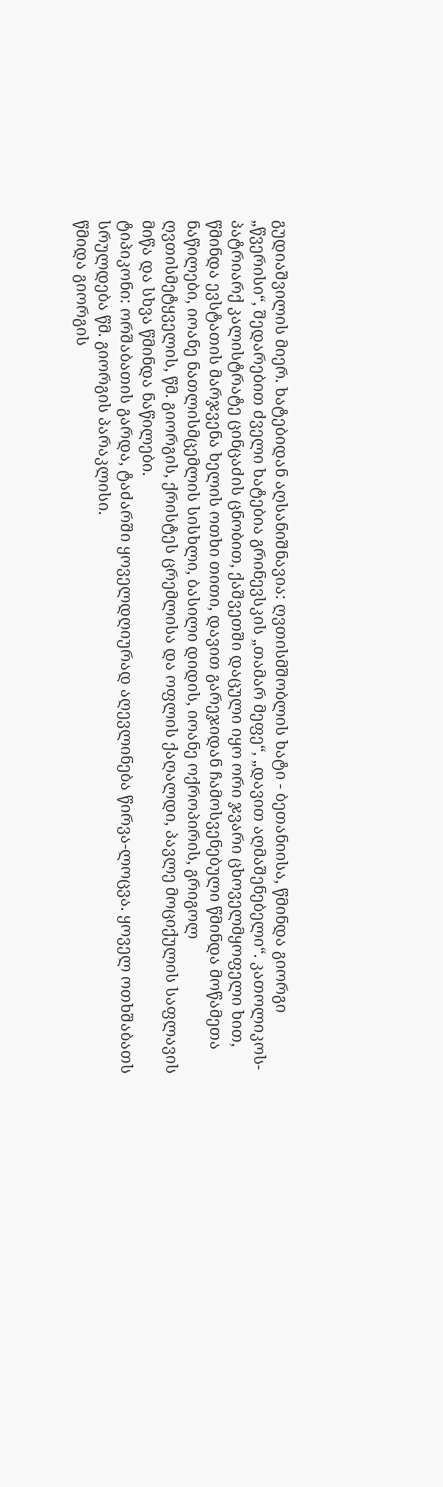გუდიაშვილის მიერ. ხატებიდან აღსანიშნავია: ღვთისმშობლის ხატი - ბეთანიისა, წმინდა გიორგი „წვერისი“, შედარებით ძველი ხატებია გრინევსკის „თამარ მეფე“, „დავით აღმაშენებელი“. კათოლიკოს-პატრიარქ კალისტრატე ცინცაძის ცნობით, ქაშვეთში დაცული იყო ორი ჯვარი ცხოველმყოფელი ხით, წმინდა ევსტათის მარჯვენა ხელის ოთხი თითი, დავით გარეჯიდან ჩამოსვენებული წმინდა მოწამეთა ნაწილები, იოანე ნათლისმცემლის სისხლი, ბასილი დიდის, იოანე ოქროპირის, გრიგოლ ღვთისმეტყველის, წმ. გიორგის, ქრისტეს ცრემლისა და ოფლის ქაღალდი, პავლე მოციქულის საფლავის მიწა და სხვა წმინდა ნაწილები.
ტიპიკონი: ორშაბათის გარდა, ტაძარში ყოველდღიურად აღევლინება წირვა-ლოცვა. ყოველ ოთხშაბათს სრულდება წმ. გიორგის პარაკლისი.
წმიდა გიორგის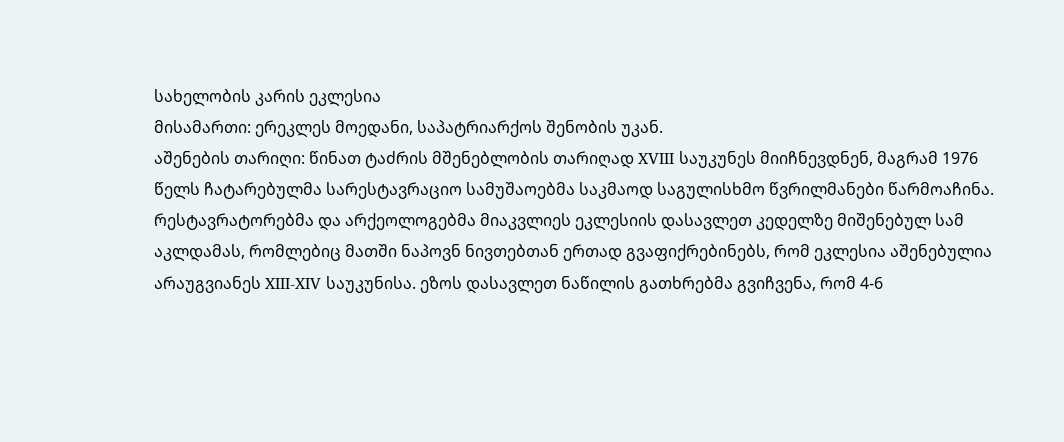სახელობის კარის ეკლესია
მისამართი: ერეკლეს მოედანი, საპატრიარქოს შენობის უკან.
აშენების თარიღი: წინათ ტაძრის მშენებლობის თარიღად XVIII საუკუნეს მიიჩნევდნენ, მაგრამ 1976 წელს ჩატარებულმა სარესტავრაციო სამუშაოებმა საკმაოდ საგულისხმო წვრილმანები წარმოაჩინა. რესტავრატორებმა და არქეოლოგებმა მიაკვლიეს ეკლესიის დასავლეთ კედელზე მიშენებულ სამ აკლდამას, რომლებიც მათში ნაპოვნ ნივთებთან ერთად გვაფიქრებინებს, რომ ეკლესია აშენებულია არაუგვიანეს XIII-XIV საუკუნისა. ეზოს დასავლეთ ნაწილის გათხრებმა გვიჩვენა, რომ 4-6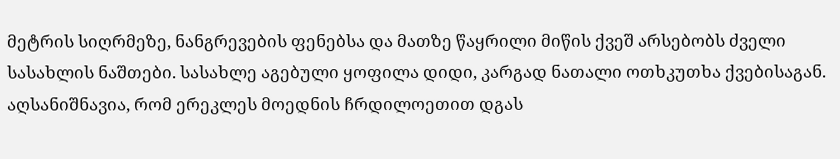მეტრის სიღრმეზე, ნანგრევების ფენებსა და მათზე წაყრილი მიწის ქვეშ არსებობს ძველი სასახლის ნაშთები. სასახლე აგებული ყოფილა დიდი, კარგად ნათალი ოთხკუთხა ქვებისაგან. აღსანიშნავია, რომ ერეკლეს მოედნის ჩრდილოეთით დგას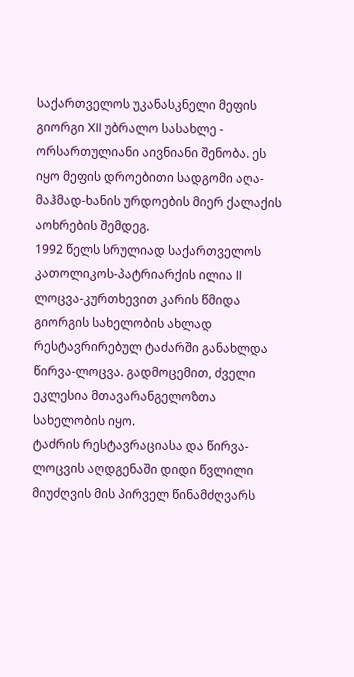საქართველოს უკანასკნელი მეფის გიორგი XII უბრალო სასახლე - ორსართულიანი აივნიანი შენობა. ეს იყო მეფის დროებითი სადგომი აღა-მაჰმად-ხანის ურდოების მიერ ქალაქის აოხრების შემდეგ.
1992 წელს სრულიად საქართველოს კათოლიკოს-პატრიარქის ილია II ლოცვა-კურთხევით კარის წმიდა გიორგის სახელობის ახლად რესტავრირებულ ტაძარში განახლდა წირვა-ლოცვა. გადმოცემით, ძველი ეკლესია მთავარანგელოზთა სახელობის იყო.
ტაძრის რესტავრაციასა და წირვა-ლოცვის აღდგენაში დიდი წვლილი მიუძღვის მის პირველ წინამძღვარს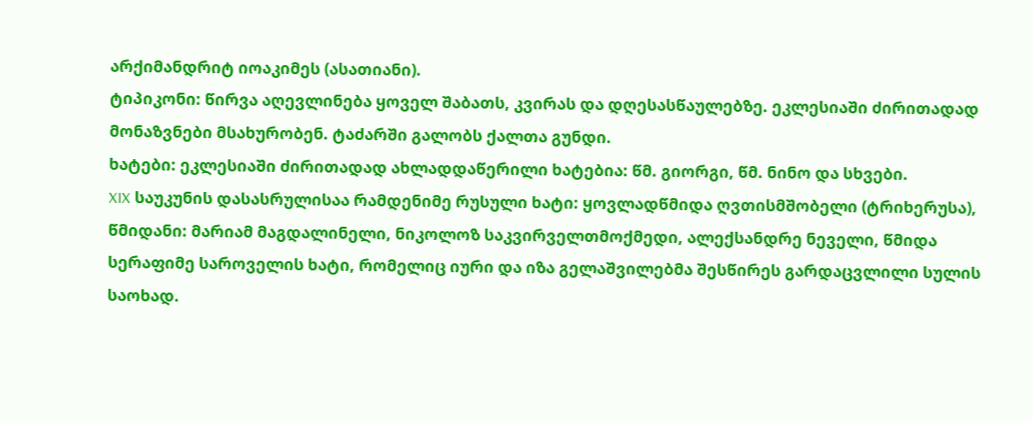არქიმანდრიტ იოაკიმეს (ასათიანი).
ტიპიკონი: წირვა აღევლინება ყოველ შაბათს, კვირას და დღესასწაულებზე. ეკლესიაში ძირითადად მონაზვნები მსახურობენ. ტაძარში გალობს ქალთა გუნდი.
ხატები: ეკლესიაში ძირითადად ახლადდაწერილი ხატებია: წმ. გიორგი, წმ. ნინო და სხვები.
XIX საუკუნის დასასრულისაა რამდენიმე რუსული ხატი: ყოვლადწმიდა ღვთისმშობელი (ტრიხერუსა), წმიდანი: მარიამ მაგდალინელი, ნიკოლოზ საკვირველთმოქმედი, ალექსანდრე ნეველი, წმიდა სერაფიმე საროველის ხატი, რომელიც იური და იზა გელაშვილებმა შესწირეს გარდაცვლილი სულის საოხად.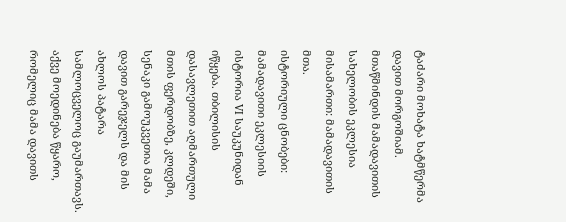ტაძარი მოხატა ხატმწერმა დავით მორგოშიამ.
მთაწმინდის მამადავითის სახელობის ეკლესია
მისამართი: მამადავითის მთა.
ისტორიული ცნობები: მამადავითი ეკლესიის ისტორია VI საუკუნიდან იწყება. თბილისის დასავლეთით აღმართული მთის ფერდობზე, კლდეში, სენაკი გამოუკვეთია მამა დავით გარეჯელს და მის ახლოს პატარა სამლოცველოც გაუმართავს. აქვე მოედინება წყარო, რომელიც მამა დავითს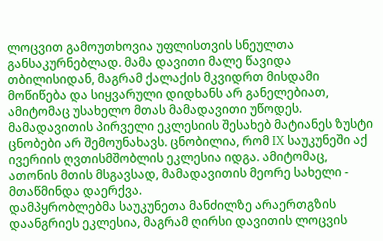ლოცვით გამოუთხოვია უფლისთვის სნეულთა განსაკურნებლად. მამა დავითი მალე წავიდა თბილისიდან, მაგრამ ქალაქის მკვიდრთ მისდამი მოწიწება და სიყვარული დიდხანს არ განელებიათ, ამიტომაც უსახელო მთას მამადავითი უწოდეს.
მამადავითის პირველი ეკლესიის შესახებ მატიანეს ზუსტი ცნობები არ შემოუნახავს. ცნობილია, რომ IX საუკუნეში აქ ივერიის ღვთისმშობლის ეკლესია იდგა. ამიტომაც, ათონის მთის მსგავსად, მამადავითის მეორე სახელი - მთაწმინდა დაერქვა.
დამპყრობლებმა საუკუნეთა მანძილზე არაერთგზის დაანგრიეს ეკლესია, მაგრამ ღირსი დავითის ლოცვის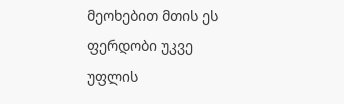მეოხებით მთის ეს ფერდობი უკვე უფლის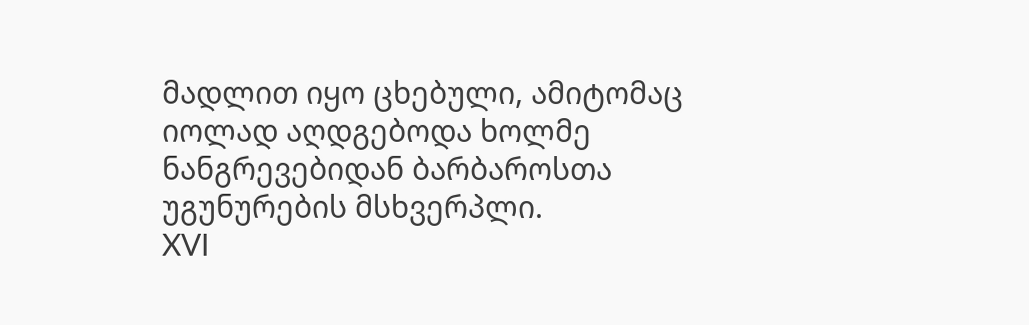მადლით იყო ცხებული, ამიტომაც იოლად აღდგებოდა ხოლმე ნანგრევებიდან ბარბაროსთა უგუნურების მსხვერპლი.
XVI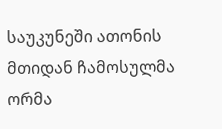საუკუნეში ათონის მთიდან ჩამოსულმა ორმა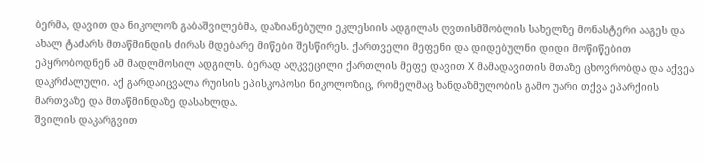ბერმა, დავით და ნიკოლოზ გაბაშვილებმა, დაზიანებული ეკლესიის ადგილას ღვთისმშობლის სახელზე მონასტერი ააგეს და ახალ ტაძარს მთაწმინდის ძირას მდებარე მიწები შესწირეს. ქართველი მეფენი და დიდებულნი დიდი მოწიწებით ეპყრობოდნენ ამ მადლმოსილ ადგილს. ბერად აღკვეცილი ქართლის მეფე დავით X მამადავითის მთაზე ცხოვრობდა და აქვეა დაკრძალული. აქ გარდაიცვალა რუისის ეპისკოპოსი ნიკოლოზიც, რომელმაც ხანდაზმულობის გამო უარი თქვა ეპარქიის მართვაზე და მთაწმინდაზე დასახლდა.
შვილის დაკარგვით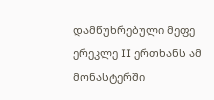დამწუხრებული მეფე ერეკლე II ერთხანს ამ მონასტერში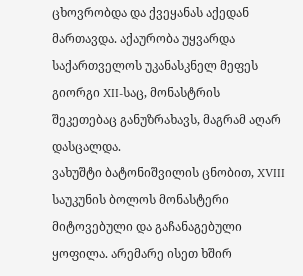ცხოვრობდა და ქვეყანას აქედან მართავდა. აქაურობა უყვარდა საქართველოს უკანასკნელ მეფეს გიორგი XII-საც, მონასტრის შეკეთებაც განუზრახავს, მაგრამ აღარ დასცალდა.
ვახუშტი ბატონიშვილის ცნობით, XVIII საუკუნის ბოლოს მონასტერი მიტოვებული და გაჩანაგებული ყოფილა. არემარე ისეთ ხშირ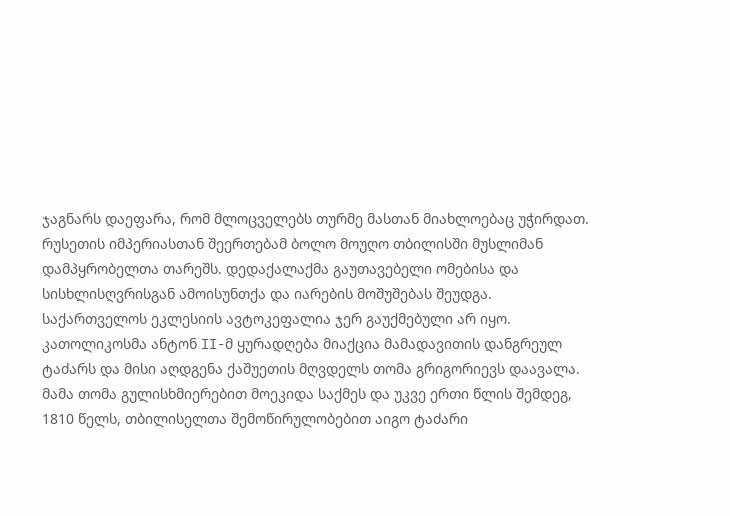ჯაგნარს დაეფარა, რომ მლოცველებს თურმე მასთან მიახლოებაც უჭირდათ.
რუსეთის იმპერიასთან შეერთებამ ბოლო მოუღო თბილისში მუსლიმან დამპყრობელთა თარეშს. დედაქალაქმა გაუთავებელი ომებისა და სისხლისღვრისგან ამოისუნთქა და იარების მოშუშებას შეუდგა. საქართველოს ეკლესიის ავტოკეფალია ჯერ გაუქმებული არ იყო. კათოლიკოსმა ანტონ II-მ ყურადღება მიაქცია მამადავითის დანგრეულ ტაძარს და მისი აღდგენა ქაშუეთის მღვდელს თომა გრიგორიევს დაავალა. მამა თომა გულისხმიერებით მოეკიდა საქმეს და უკვე ერთი წლის შემდეგ, 1810 წელს, თბილისელთა შემოწირულობებით აიგო ტაძარი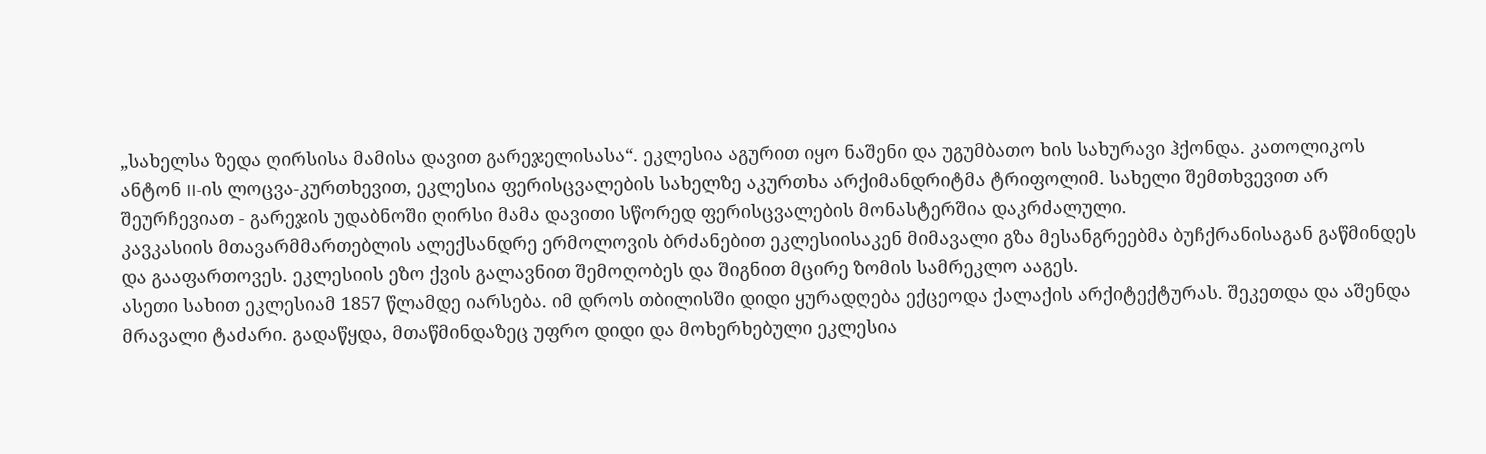„სახელსა ზედა ღირსისა მამისა დავით გარეჯელისასა“. ეკლესია აგურით იყო ნაშენი და უგუმბათო ხის სახურავი ჰქონდა. კათოლიკოს ანტონ II-ის ლოცვა-კურთხევით, ეკლესია ფერისცვალების სახელზე აკურთხა არქიმანდრიტმა ტრიფოლიმ. სახელი შემთხვევით არ შეურჩევიათ - გარეჯის უდაბნოში ღირსი მამა დავითი სწორედ ფერისცვალების მონასტერშია დაკრძალული.
კავკასიის მთავარმმართებლის ალექსანდრე ერმოლოვის ბრძანებით ეკლესიისაკენ მიმავალი გზა მესანგრეებმა ბუჩქრანისაგან გაწმინდეს და გააფართოვეს. ეკლესიის ეზო ქვის გალავნით შემოღობეს და შიგნით მცირე ზომის სამრეკლო ააგეს.
ასეთი სახით ეკლესიამ 1857 წლამდე იარსება. იმ დროს თბილისში დიდი ყურადღება ექცეოდა ქალაქის არქიტექტურას. შეკეთდა და აშენდა მრავალი ტაძარი. გადაწყდა, მთაწმინდაზეც უფრო დიდი და მოხერხებული ეკლესია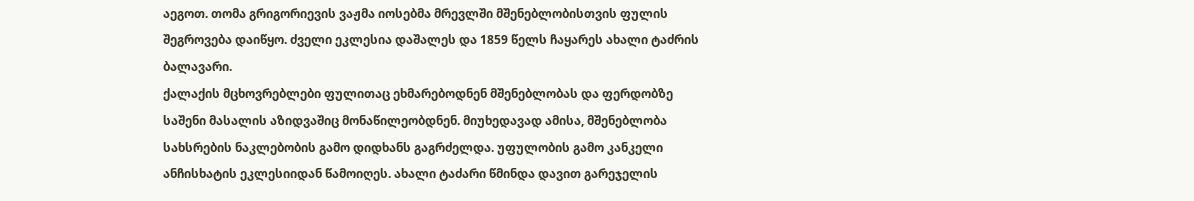აეგოთ. თომა გრიგორიევის ვაჟმა იოსებმა მრევლში მშენებლობისთვის ფულის შეგროვება დაიწყო. ძველი ეკლესია დაშალეს და 1859 წელს ჩაყარეს ახალი ტაძრის ბალავარი.
ქალაქის მცხოვრებლები ფულითაც ეხმარებოდნენ მშენებლობას და ფერდობზე საშენი მასალის აზიდვაშიც მონაწილეობდნენ. მიუხედავად ამისა, მშენებლობა სახსრების ნაკლებობის გამო დიდხანს გაგრძელდა. უფულობის გამო კანკელი ანჩისხატის ეკლესიიდან წამოიღეს. ახალი ტაძარი წმინდა დავით გარეჯელის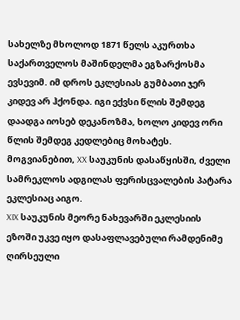სახელზე მხოლოდ 1871 წელს აკურთხა საქართველოს მაშინდელმა ეგზარქოსმა ევსევიმ. იმ დროს ეკლესიას გუმბათი ჯერ კიდევ არ ჰქონდა. იგი ექვსი წლის შემდეგ დაადგა იოსებ დეკანოზმა, ხოლო კიდევ ორი წლის შემდეგ კედლებიც მოხატეს.
მოგვიანებით, XX საუკუნის დასაწყისში, ძველი სამრეკლოს ადგილას ფერისცვალების პატარა ეკლესიაც აიგო.
XIX საუკუნის მეორე ნახევარში ეკლესიის ეზოში უკვე იყო დასაფლავებული რამდენიმე ღირსეული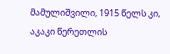მამულიშვილი, 1915 წელს კი, აკაკი წერეთლის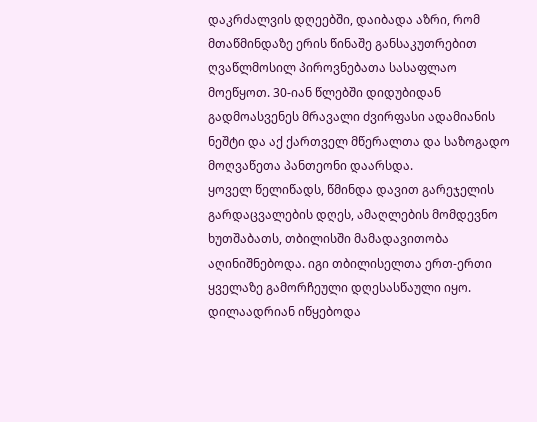დაკრძალვის დღეებში, დაიბადა აზრი, რომ მთაწმინდაზე ერის წინაშე განსაკუთრებით ღვაწლმოსილ პიროვნებათა სასაფლაო მოეწყოთ. 30-იან წლებში დიდუბიდან გადმოასვენეს მრავალი ძვირფასი ადამიანის ნეშტი და აქ ქართველ მწერალთა და საზოგადო მოღვაწეთა პანთეონი დაარსდა.
ყოველ წელიწადს, წმინდა დავით გარეჯელის გარდაცვალების დღეს, ამაღლების მომდევნო ხუთშაბათს, თბილისში მამადავითობა აღინიშნებოდა. იგი თბილისელთა ერთ-ერთი ყველაზე გამორჩეული დღესასწაული იყო. დილაადრიან იწყებოდა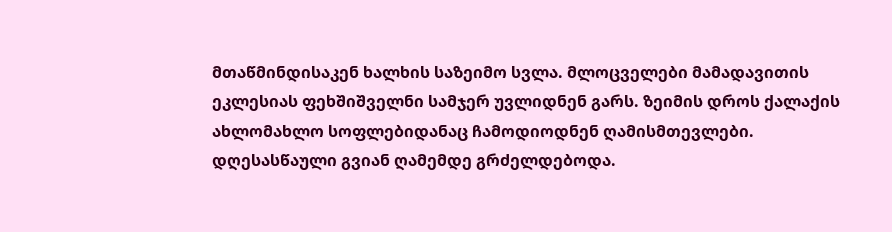მთაწმინდისაკენ ხალხის საზეიმო სვლა. მლოცველები მამადავითის ეკლესიას ფეხშიშველნი სამჯერ უვლიდნენ გარს. ზეიმის დროს ქალაქის ახლომახლო სოფლებიდანაც ჩამოდიოდნენ ღამისმთევლები. დღესასწაული გვიან ღამემდე გრძელდებოდა.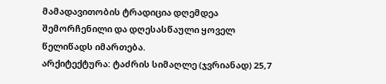მამადავითობის ტრადიცია დღემდეა შემორჩენილი და დღესასწაული ყოველ წელიწადს იმართება.
არქიტექტურა: ტაძრის სიმაღლე (ჯვრიანად) 25,7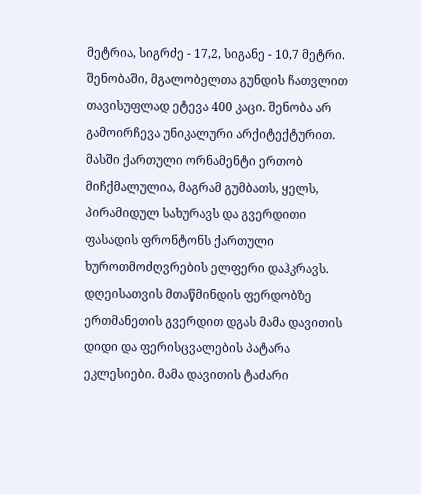მეტრია, სიგრძე - 17,2, სიგანე - 10,7 მეტრი. შენობაში, მგალობელთა გუნდის ჩათვლით თავისუფლად ეტევა 400 კაცი. შენობა არ გამოირჩევა უნიკალური არქიტექტურით. მასში ქართული ორნამენტი ერთობ მიჩქმალულია, მაგრამ გუმბათს, ყელს, პირამიდულ სახურავს და გვერდითი ფასადის ფრონტონს ქართული ხუროთმოძღვრების ელფერი დაჰკრავს. დღეისათვის მთაწმინდის ფერდობზე ერთმანეთის გვერდით დგას მამა დავითის დიდი და ფერისცვალების პატარა ეკლესიები. მამა დავითის ტაძარი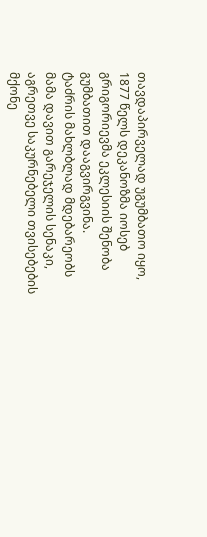თავდაპირველად უგუმბათო იყო, 1877 წელს დეკანოზმა იოსებ გრიგორიევმა ეკლესიის შენობა გუმბათით დააგვირგვინა.
ტაძრის მახლბლად მდებარეობს მამა დავით გარეჯელის სენაკი, აგრეთვე საკურნებელი თვისებების მქონე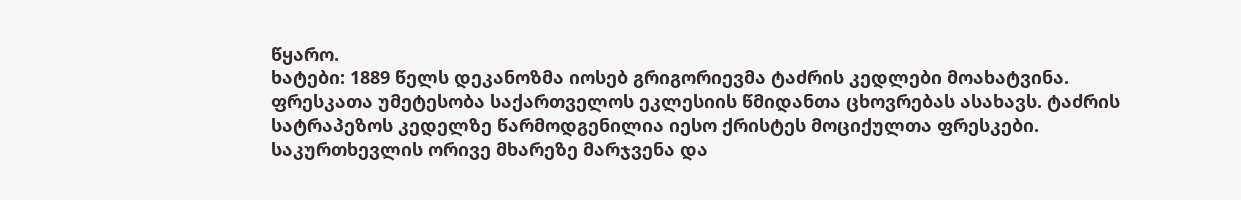წყარო.
ხატები: 1889 წელს დეკანოზმა იოსებ გრიგორიევმა ტაძრის კედლები მოახატვინა. ფრესკათა უმეტესობა საქართველოს ეკლესიის წმიდანთა ცხოვრებას ასახავს. ტაძრის სატრაპეზოს კედელზე წარმოდგენილია იესო ქრისტეს მოციქულთა ფრესკები. საკურთხევლის ორივე მხარეზე მარჯვენა და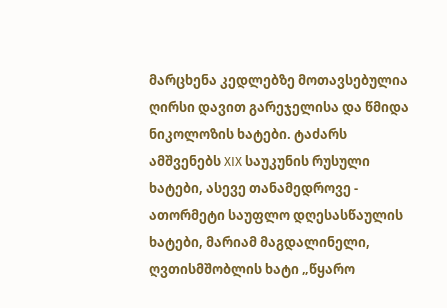მარცხენა კედლებზე მოთავსებულია ღირსი დავით გარეჯელისა და წმიდა ნიკოლოზის ხატები. ტაძარს ამშვენებს XIX საუკუნის რუსული ხატები, ასევე თანამედროვე - ათორმეტი საუფლო დღესასწაულის ხატები, მარიამ მაგდალინელი, ღვთისმშობლის ხატი „წყარო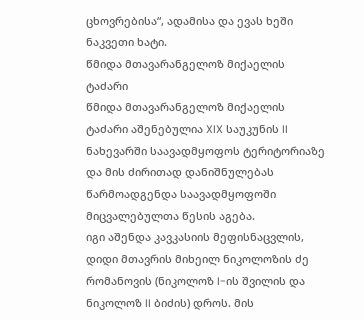ცხოვრებისა“, ადამისა და ევას ხეში ნაკვეთი ხატი.
წმიდა მთავარანგელოზ მიქაელის ტაძარი
წმიდა მთავარანგელოზ მიქაელის ტაძარი აშენებულია XIX საუკუნის II ნახევარში საავადმყოფოს ტერიტორიაზე და მის ძირითად დანიშნულებას წარმოადგენდა საავადმყოფოში მიცვალებულთა წესის აგება.
იგი აშენდა კავკასიის მეფისნაცვლის, დიდი მთავრის მიხეილ ნიკოლოზის ძე რომანოვის (ნიკოლოზ I-ის შვილის და ნიკოლოზ II ბიძის) დროს. მის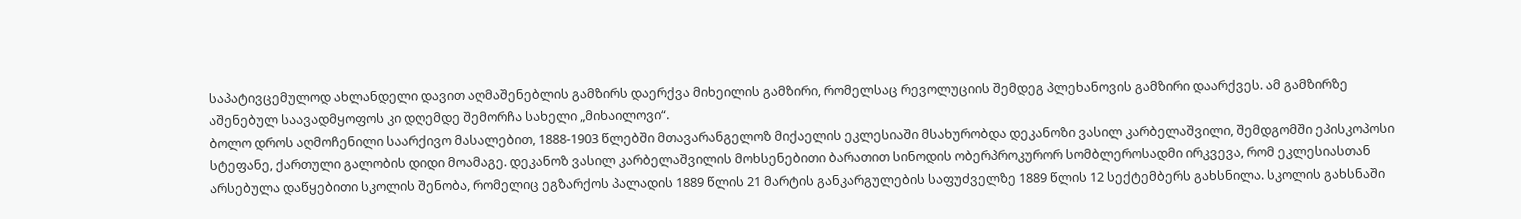საპატივცემულოდ ახლანდელი დავით აღმაშენებლის გამზირს დაერქვა მიხეილის გამზირი, რომელსაც რევოლუციის შემდეგ პლეხანოვის გამზირი დაარქვეს. ამ გამზირზე აშენებულ საავადმყოფოს კი დღემდე შემორჩა სახელი „მიხაილოვი“.
ბოლო დროს აღმოჩენილი საარქივო მასალებით, 1888-1903 წლებში მთავარანგელოზ მიქაელის ეკლესიაში მსახურობდა დეკანოზი ვასილ კარბელაშვილი, შემდგომში ეპისკოპოსი სტეფანე, ქართული გალობის დიდი მოამაგე. დეკანოზ ვასილ კარბელაშვილის მოხსენებითი ბარათით სინოდის ობერპროკურორ სომბლეროსადმი ირკვევა, რომ ეკლესიასთან არსებულა დაწყებითი სკოლის შენობა, რომელიც ეგზარქოს პალადის 1889 წლის 21 მარტის განკარგულების საფუძველზე 1889 წლის 12 სექტემბერს გახსნილა. სკოლის გახსნაში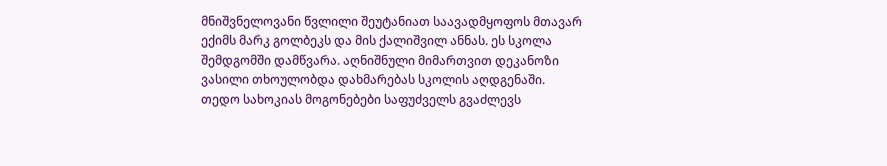მნიშვნელოვანი წვლილი შეუტანიათ საავადმყოფოს მთავარ ექიმს მარკ გოლბეკს და მის ქალიშვილ ანნას. ეს სკოლა შემდგომში დამწვარა. აღნიშნული მიმართვით დეკანოზი ვასილი თხოულობდა დახმარებას სკოლის აღდგენაში.
თედო სახოკიას მოგონებები საფუძველს გვაძლევს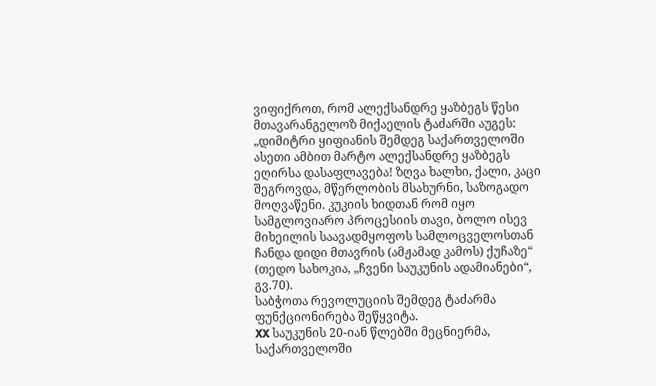ვიფიქროთ, რომ ალექსანდრე ყაზბეგს წესი მთავარანგელოზ მიქაელის ტაძარში აუგეს: „დიმიტრი ყიფიანის შემდეგ საქართველოში ასეთი ამბით მარტო ალექსანდრე ყაზბეგს ეღირსა დასაფლავება! ზღვა ხალხი, ქალი, კაცი შეგროვდა, მწერლობის მსახურნი, საზოგადო მოღვაწენი. კუკიის ხიდთან რომ იყო სამგლოვიარო პროცესიის თავი, ბოლო ისევ მიხეილის საავადმყოფოს სამლოცველოსთან ჩანდა დიდი მთავრის (ამჟამად კამოს) ქუჩაზე“ (თედო სახოკია, „ჩვენი საუკუნის ადამიანები“, გვ.70).
საბჭოთა რევოლუციის შემდეგ ტაძარმა ფუნქციონირება შეწყვიტა.
XX საუკუნის 20-იან წლებში მეცნიერმა, საქართველოში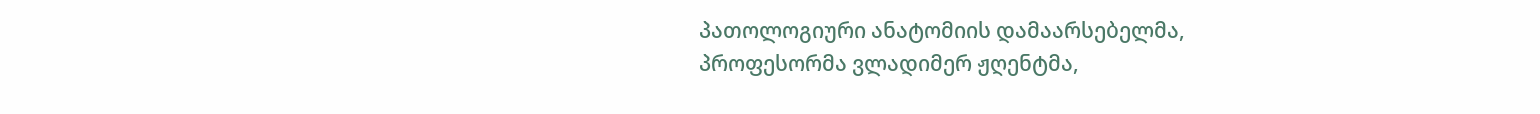პათოლოგიური ანატომიის დამაარსებელმა, პროფესორმა ვლადიმერ ჟღენტმა,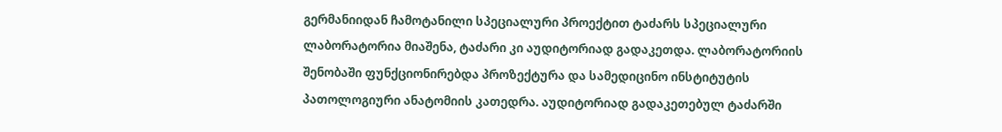გერმანიიდან ჩამოტანილი სპეციალური პროექტით ტაძარს სპეციალური ლაბორატორია მიაშენა, ტაძარი კი აუდიტორიად გადაკეთდა. ლაბორატორიის შენობაში ფუნქციონირებდა პროზექტურა და სამედიცინო ინსტიტუტის პათოლოგიური ანატომიის კათედრა. აუდიტორიად გადაკეთებულ ტაძარში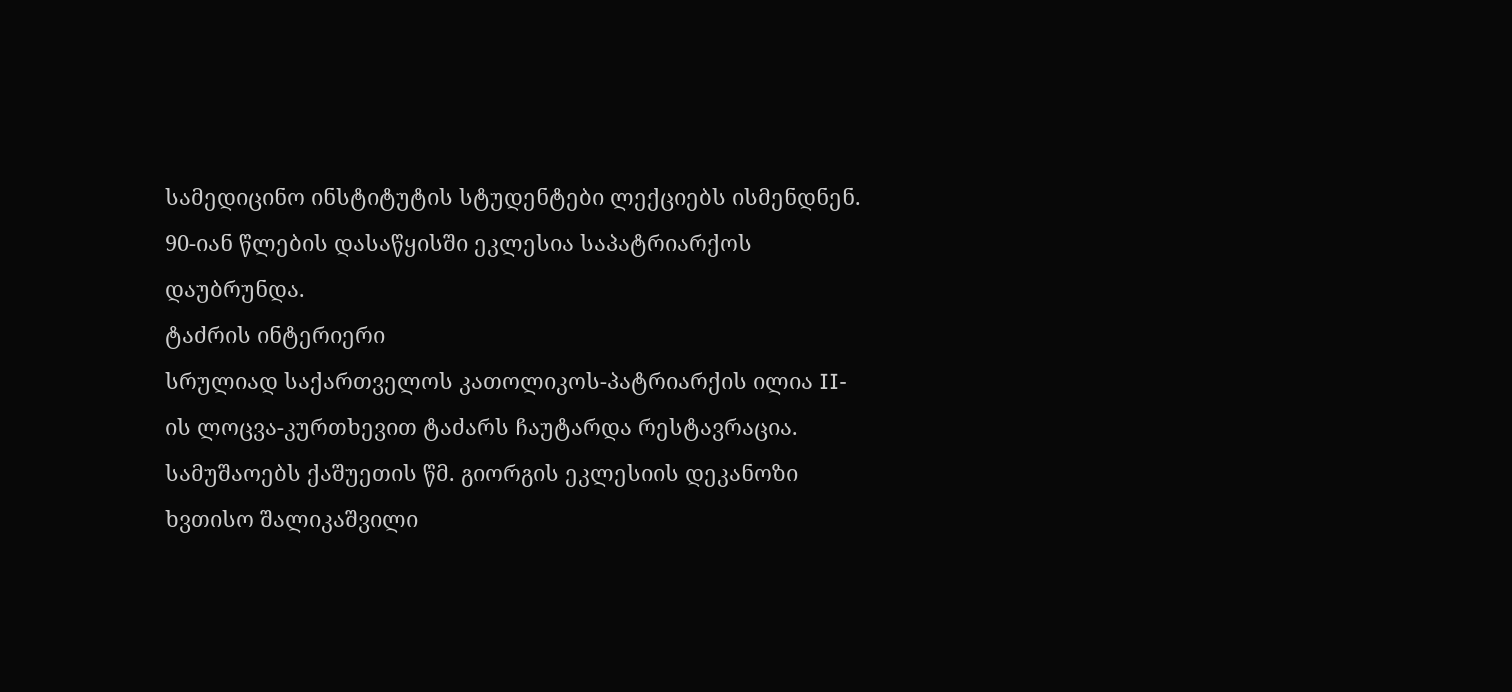სამედიცინო ინსტიტუტის სტუდენტები ლექციებს ისმენდნენ. 90-იან წლების დასაწყისში ეკლესია საპატრიარქოს დაუბრუნდა.
ტაძრის ინტერიერი
სრულიად საქართველოს კათოლიკოს-პატრიარქის ილია II-ის ლოცვა-კურთხევით ტაძარს ჩაუტარდა რესტავრაცია. სამუშაოებს ქაშუეთის წმ. გიორგის ეკლესიის დეკანოზი ხვთისო შალიკაშვილი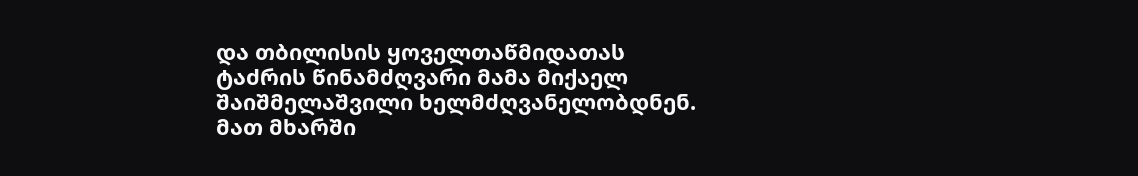და თბილისის ყოველთაწმიდათას ტაძრის წინამძღვარი მამა მიქაელ შაიშმელაშვილი ხელმძღვანელობდნენ. მათ მხარში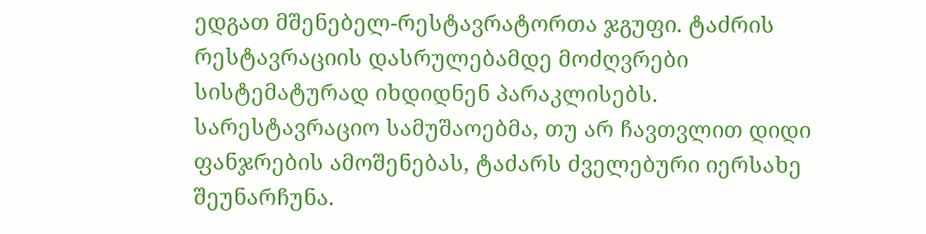ედგათ მშენებელ-რესტავრატორთა ჯგუფი. ტაძრის რესტავრაციის დასრულებამდე მოძღვრები სისტემატურად იხდიდნენ პარაკლისებს.
სარესტავრაციო სამუშაოებმა, თუ არ ჩავთვლით დიდი ფანჯრების ამოშენებას, ტაძარს ძველებური იერსახე შეუნარჩუნა.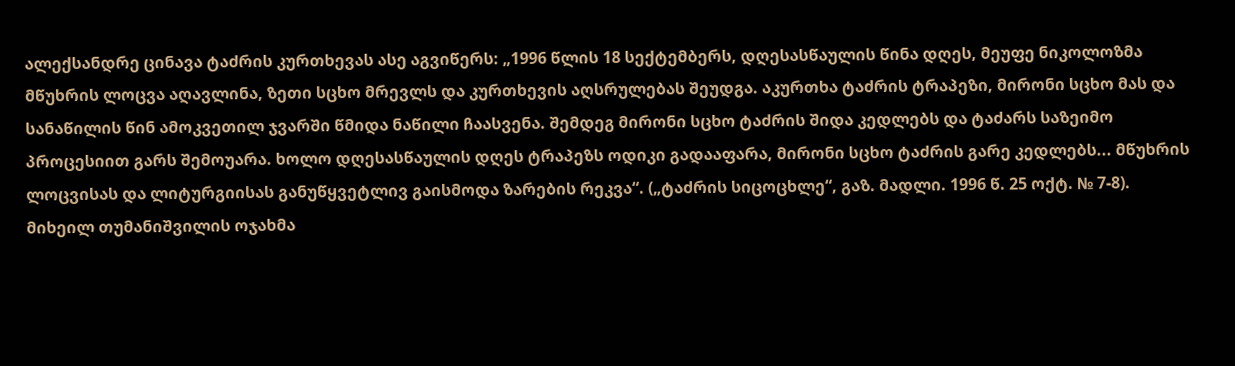ალექსანდრე ცინავა ტაძრის კურთხევას ასე აგვიწერს: „1996 წლის 18 სექტემბერს, დღესასწაულის წინა დღეს, მეუფე ნიკოლოზმა მწუხრის ლოცვა აღავლინა, ზეთი სცხო მრევლს და კურთხევის აღსრულებას შეუდგა. აკურთხა ტაძრის ტრაპეზი, მირონი სცხო მას და სანაწილის წინ ამოკვეთილ ჯვარში წმიდა ნაწილი ჩაასვენა. შემდეგ მირონი სცხო ტაძრის შიდა კედლებს და ტაძარს საზეიმო პროცესიით გარს შემოუარა. ხოლო დღესასწაულის დღეს ტრაპეზს ოდიკი გადააფარა, მირონი სცხო ტაძრის გარე კედლებს... მწუხრის ლოცვისას და ლიტურგიისას განუწყვეტლივ გაისმოდა ზარების რეკვა“. („ტაძრის სიცოცხლე“, გაზ. მადლი. 1996 წ. 25 ოქტ. № 7-8).
მიხეილ თუმანიშვილის ოჯახმა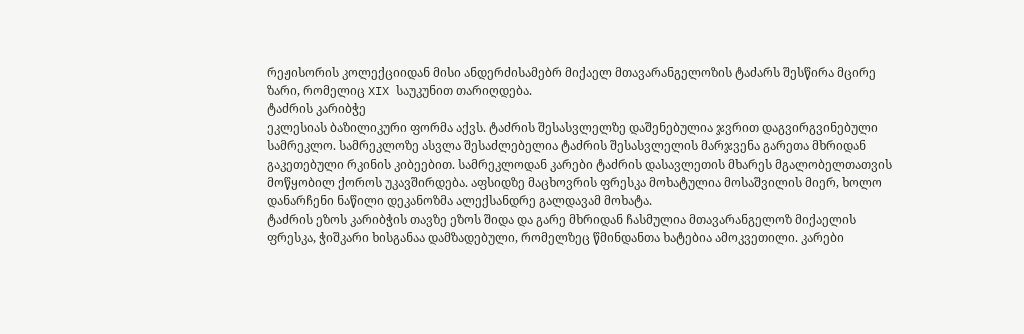რეჟისორის კოლექციიდან მისი ანდერძისამებრ მიქაელ მთავარანგელოზის ტაძარს შესწირა მცირე ზარი, რომელიც XIX საუკუნით თარიღდება.
ტაძრის კარიბჭე
ეკლესიას ბაზილიკური ფორმა აქვს. ტაძრის შესასვლელზე დაშენებულია ჯვრით დაგვირგვინებული სამრეკლო. სამრეკლოზე ასვლა შესაძლებელია ტაძრის შესასვლელის მარჯვენა გარეთა მხრიდან გაკეთებული რკინის კიბეებით. სამრეკლოდან კარები ტაძრის დასავლეთის მხარეს მგალობელთათვის მოწყობილ ქოროს უკავშირდება. აფსიდზე მაცხოვრის ფრესკა მოხატულია მოსაშვილის მიერ, ხოლო დანარჩენი ნაწილი დეკანოზმა ალექსანდრე გალდავამ მოხატა.
ტაძრის ეზოს კარიბჭის თავზე ეზოს შიდა და გარე მხრიდან ჩასმულია მთავარანგელოზ მიქაელის ფრესკა, ჭიშკარი ხისგანაა დამზადებული, რომელზეც წმინდანთა ხატებია ამოკვეთილი. კარები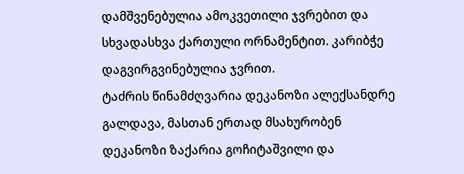დამშვენებულია ამოკვეთილი ჯვრებით და სხვადასხვა ქართული ორნამენტით. კარიბჭე დაგვირგვინებულია ჯვრით.
ტაძრის წინამძღვარია დეკანოზი ალექსანდრე გალდავა, მასთან ერთად მსახურობენ დეკანოზი ზაქარია გოჩიტაშვილი და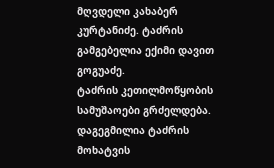მღვდელი კახაბერ კურტანიძე. ტაძრის გამგებელია ექიმი დავით გოგუაძე.
ტაძრის კეთილმოწყობის სამუშაოები გრძელდება. დაგეგმილია ტაძრის მოხატვის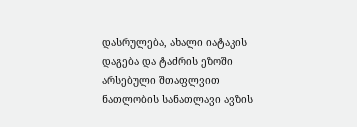დასრულება, ახალი იატაკის დაგება და ტაძრის ეზოში არსებული შთაფლვით ნათლობის სანათლავი ავზის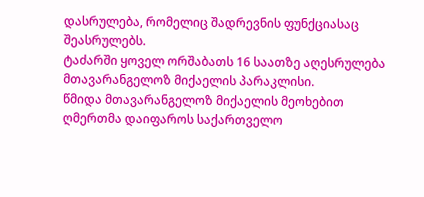დასრულება, რომელიც შადრევნის ფუნქციასაც შეასრულებს.
ტაძარში ყოველ ორშაბათს 16 საათზე აღესრულება მთავარანგელოზ მიქაელის პარაკლისი.
წმიდა მთავარანგელოზ მიქაელის მეოხებით ღმერთმა დაიფაროს საქართველო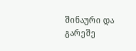შინაური და გარეშე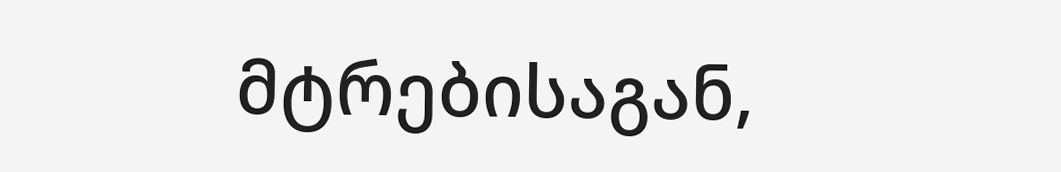მტრებისაგან,